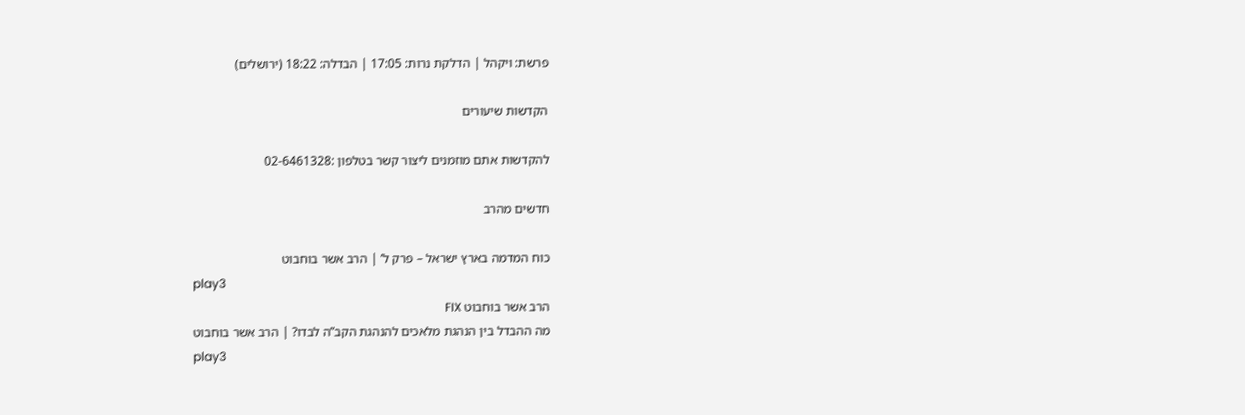פרשת: ויקהל | הדלקת נרות: 17:05 | הבדלה: 18:22 (ירושלים)

הקדשות שיעורים

להקדשות אתם מוזמנים ליצור קשר בטלפון :02-6461328

חדשים מהרב

כוח המדמה בארץ ישראל – פרק ל’ | הרב אשר בוחבוט
play3
הרב אשר בוחבוט FIX
מה ההבדל בין הנהגת מלאכים להנהגת הקב”ה לבדו? | הרב אשר בוחבוט
play3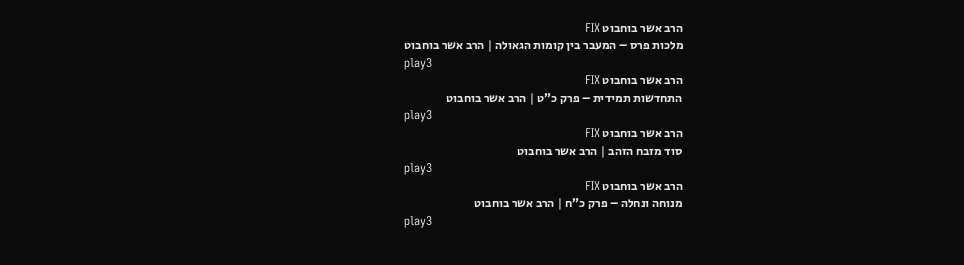הרב אשר בוחבוט FIX
מלכות פרס – המעבר בין קומות הגאולה | הרב אשר בוחבוט
play3
הרב אשר בוחבוט FIX
התחדשות תמידית – פרק כ”ט | הרב אשר בוחבוט
play3
הרב אשר בוחבוט FIX
סוד מזבח הזהב | הרב אשר בוחבוט
play3
הרב אשר בוחבוט FIX
מנוחה ונחלה – פרק כ”ח | הרב אשר בוחבוט
play3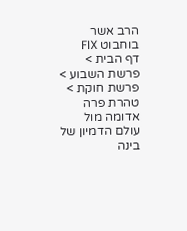הרב אשר בוחבוט FIX
דף הבית > פרשת השבוע > פרשת חוקת > טהרת פרה אדומה מול עולם הדמיון של בינה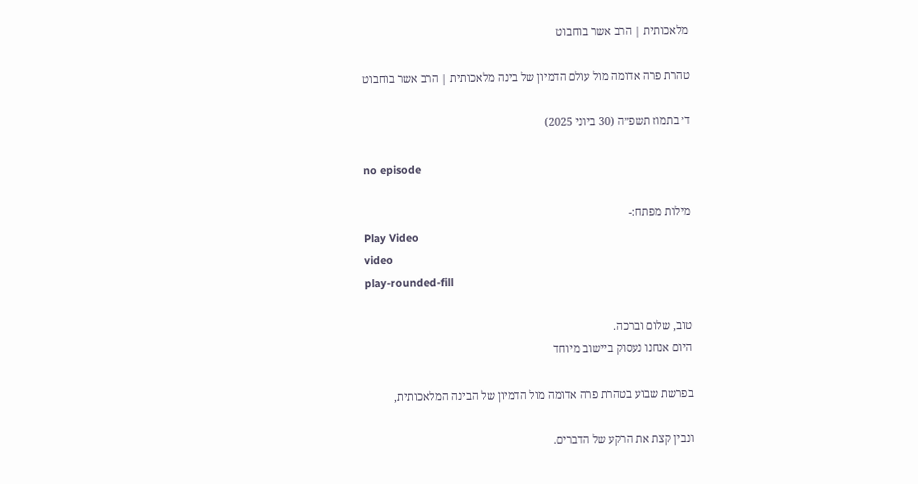מלאכותית | הרב אשר בוחבוט

טהרת פרה אדומה מול עולם הדמיון של בינה מלאכותית | הרב אשר בוחבוט

ד׳ בתמוז תשפ״ה (30 ביוני 2025)

no episode

מילות מפתח:-
Play Video
video
play-rounded-fill

טוב, שלום וברכה.
היום אנחנו נעסוק ביישוב מיוחד

בפרשת שבוע בטהרת פרה אדומה מול הדמיון של הבינה המלאכותית,

ונבין קצת את הרקע של הדברים.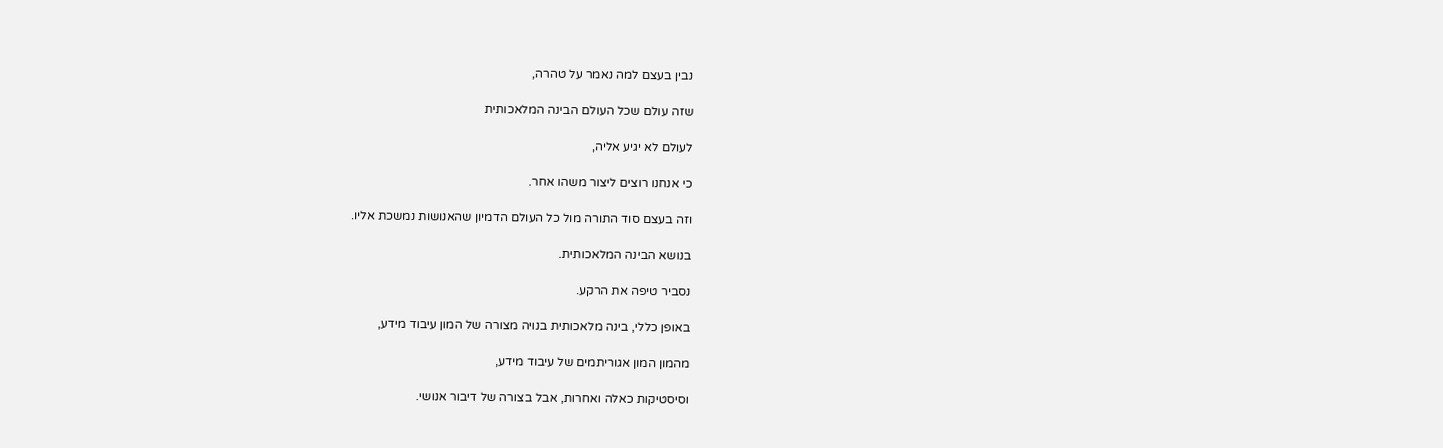נבין בעצם למה נאמר על טהרה,

שזה עולם שכל העולם הבינה המלאכותית

לעולם לא יגיע אליה,

כי אנחנו רוצים ליצור משהו אחר.

וזה בעצם סוד התורה מול כל העולם הדמיון שהאנושות נמשכת אליו.

בנושא הבינה המלאכותית.

נסביר טיפה את הרקע.

באופן כללי, בינה מלאכותית בנויה מצורה של המון עיבוד מידע,

מהמון המון אגוריתמים של עיבוד מידע,

וסיסטיקות כאלה ואחרות, אבל בצורה של דיבור אנושי.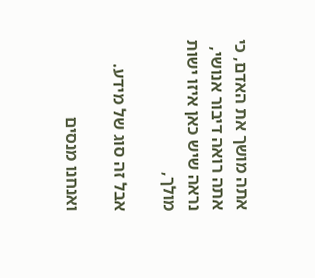אתה מושך את האדם, כי אתה רואה דיבור אנושי, נראה שיש כאן איזו ישות מולך,

אבל זה סוג של מידע.

ואנחנו מנסים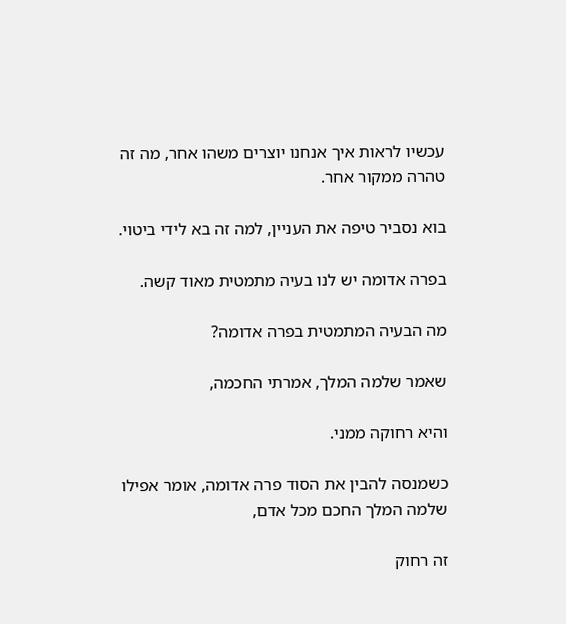עכשיו לראות איך אנחנו יוצרים משהו אחר, מה זה טהרה ממקור אחר.

בוא נסביר טיפה את העניין, למה זה בא לידי ביטוי.

בפרה אדומה יש לנו בעיה מתמטית מאוד קשה.

מה הבעיה המתמטית בפרה אדומה?

שאמר שלמה המלך, אמרתי החכמה,

והיא רחוקה ממני.

כשמנסה להבין את הסוד פרה אדומה, אומר אפילו שלמה המלך החכם מכל אדם,

זה רחוק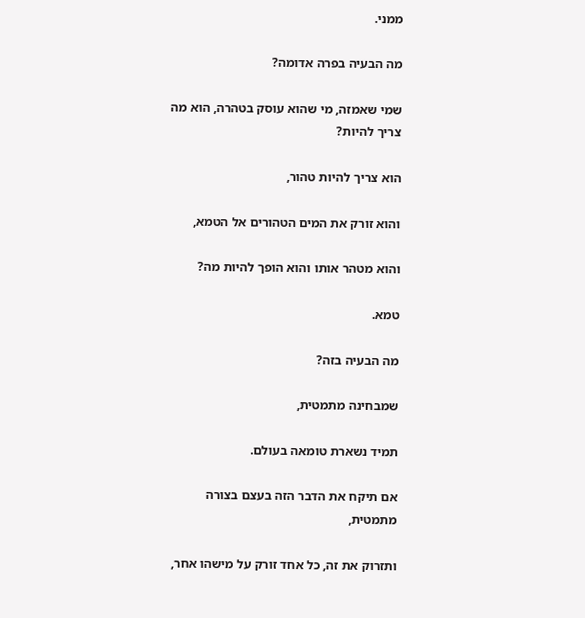ממני.

מה הבעיה בפרה אדומה?

שמי שאמזה, מי שהוא עוסק בטהרה, הוא מה צריך להיות?

הוא צריך להיות טהור,

והוא זורק את המים הטהורים אל הטמא,

והוא מטהר אותו והוא הופך להיות מה?

טמא.

מה הבעיה בזה?

שמבחינה מתמטית,

תמיד נשארת טומאה בעולם.

אם תיקח את הדבר הזה בעצם בצורה מתמטית,

ותזרוק את זה, כל אחד זורק על מישהו אחר,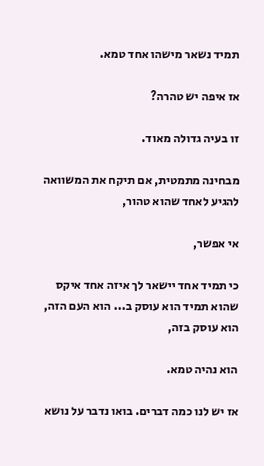תמיד נשאר מישהו אחד טמא.

אז איפה יש טהרה?

זו בעיה גדולה מאוד.

מבחינה מתמטית, אם תיקח את המשוואה להגיע לאחד שהוא טהור,

אי אפשר,

כי תמיד אחד יישאר לך איזה אחד איקס שהוא תמיד הוא עוסק ב... הוא העם הזה, הוא עוסק בזה,

הוא נהיה טמא.

אז יש לנו כמה דברים. בואו נדבר על נושא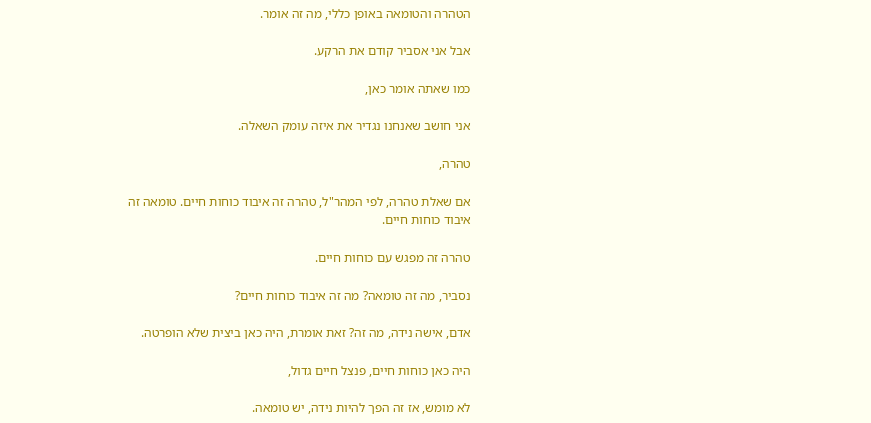הטהרה והטומאה באופן כללי, מה זה אומר.

אבל אני אסביר קודם את הרקע.

כמו שאתה אומר כאן,

אני חושב שאנחנו נגדיר את איזה עומק השאלה.

טהרה,

אם שאלת טהרה, לפי המהר"ל, טהרה זה איבוד כוחות חיים. טומאה זה איבוד כוחות חיים.

טהרה זה מפגש עם כוחות חיים.

נסביר, מה זה טומאה? מה זה איבוד כוחות חיים?

אדם, אישה נידה, מה זה? זאת אומרת, היה כאן ביצית שלא הופרטה.

היה כאן כוחות חיים, פנצל חיים גדול,

לא מומש, אז זה הפך להיות נידה, יש טומאה.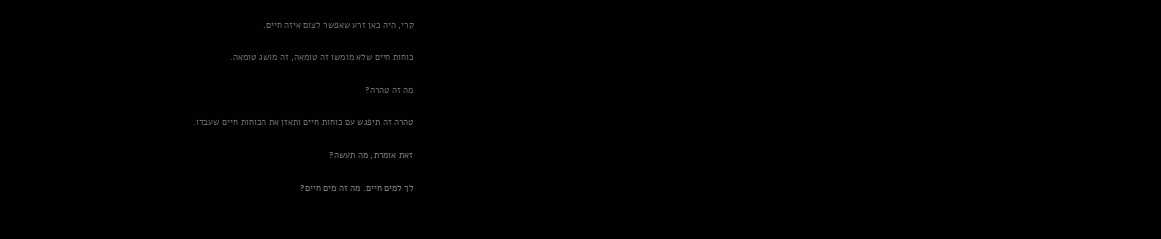קרי, היה כאן זרע שאפשר לצום איזה חיים.

כוחות חיים שלא מומשו זה טומאה, זה מושג טומאה.

מה זה טהרה?

טהרה זה תיפגש עם כוחות חיים ותאזן את הכוחות חיים שעבדו.

זאת אומרת, מה תעשה?

לך למים חיים. מה זה מים חיים?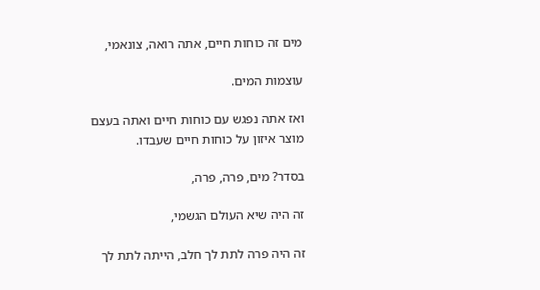מים זה כוחות חיים, אתה רואה, צונאמי,

עוצמות המים.

ואז אתה נפגש עם כוחות חיים ואתה בעצם מוצר איזון על כוחות חיים שעבדו.

בסדר? מים, פרה, פרה,

זה היה שיא העולם הגשמי,

זה היה פרה לתת לך חלב, הייתה לתת לך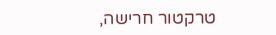טרקטור חרישה,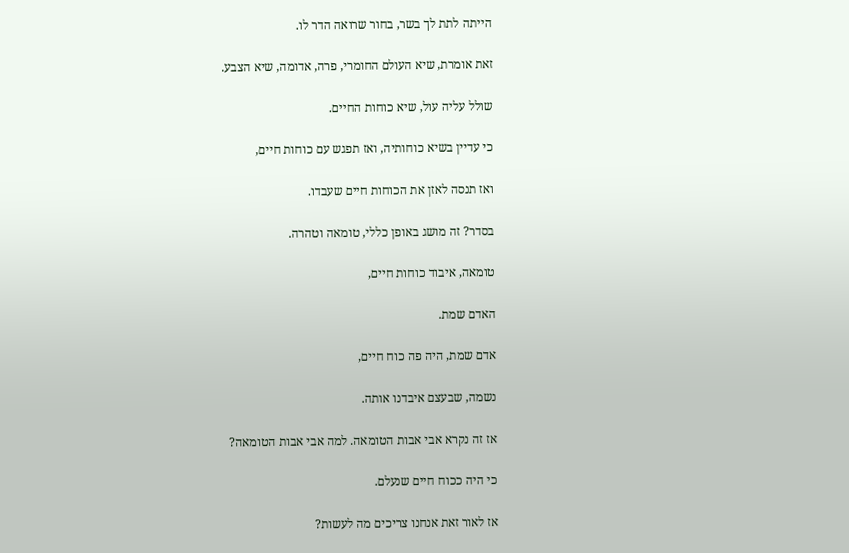הייתה לתת לך בשר, בחור שרואה הדר לו.

זאת אומרת, שיא העולם החומרי, פרה, אדומה, שיא הצבע.

שולל עליה עול, שיא כוחות החיים.

כי עדיין בשיא כוחותיה, ואז תפגש עם כוחות חיים,

ואז תנסה לאזן את הכוחות חיים שעבדו.

בסדר? זה מושג באופן כללי, טומאה וטהרה.

טומאה, איבוד כוחות חיים,

האדם שמת.

אדם שמת, היה פה כוח חיים,

נשמה, שבעצם איבדנו אותה.

אז זה נקרא אבי אבות הטומאה. למה אבי אבות הטומאה?

כי היה ככוח חיים שנעלם.

אז לאור זאת אנחנו צריכים מה לעשות?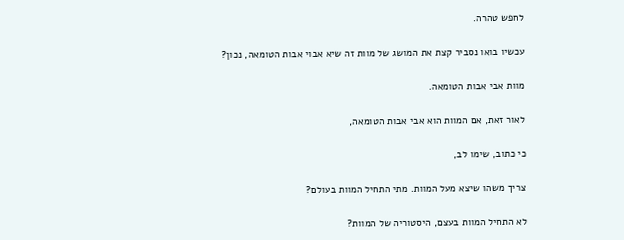לחפש טהרה.

עכשיו בואו נסביר קצת את המושג של מוות זה שיא אבוי אבות הטומאה, נכון?

מוות אבי אבות הטומאה.

לאור זאת, אם המוות הוא אבי אבות הטומאה,

כי כתוב, שימו לב,

צריך משהו שיצא מעל המוות. מתי התחיל המוות בעולם?

לא התחיל המוות בעצם, היסטוריה של המוות?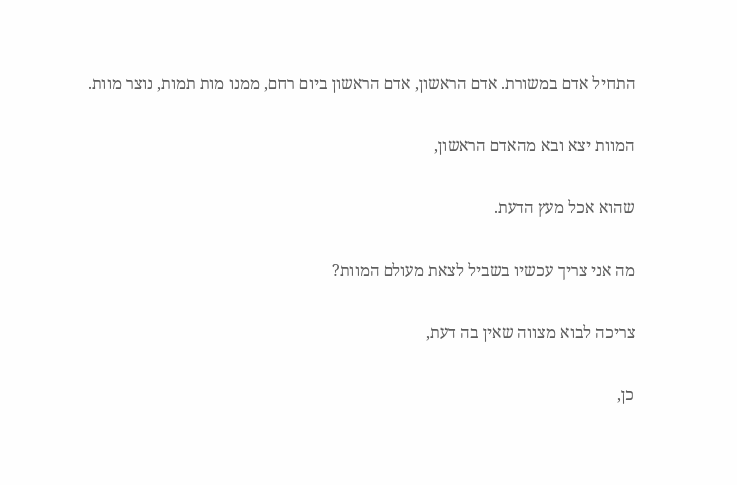התחיל אדם במשורת. אדם הראשון, אדם הראשון ביום רחם, ממנו מות תמות, נוצר מוות.

המוות יצא ובא מהאדם הראשון,

שהוא אכל מעץ הדעת.

מה אני צריך עכשיו בשביל לצאת מעולם המוות?

צריכה לבוא מצווה שאין בה דעת,

כן,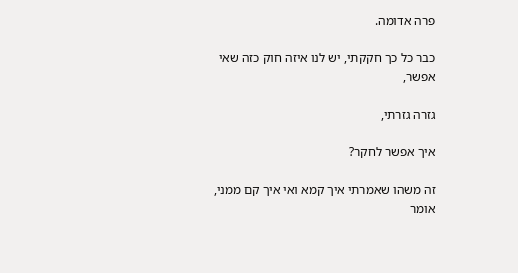פרה אדומה.

כבר כל כך חקקתי, יש לנו איזה חוק כזה שאי אפשר,

גזרה גזרתי,

איך אפשר לחקר?

זה משהו שאמרתי איך קמא ואי איך קם ממני, אומר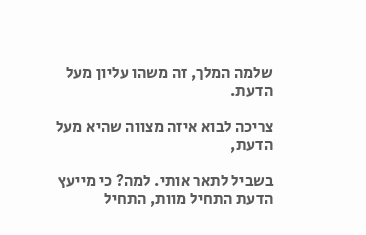שלמה המלך, זה משהו עליון מעל הדעת.

צריכה לבוא איזה מצווה שהיא מעל הדעת,

בשביל לתאר אותי. למה? כי מייעץ הדעת התחיל מוות, התחיל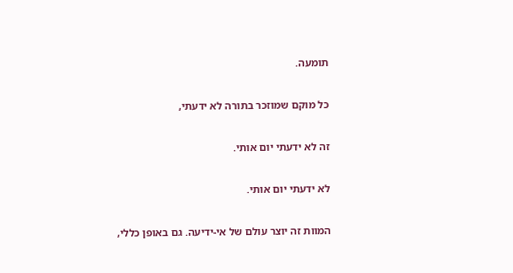תומעה.

כל מוקם שמוזכר בתורה לא ידעתי,

זה לא ידעתי יום אותי.

לא ידעתי יום אותי.

המוות זה יוצר עולם של אי-ידיעה. גם באופן כללי,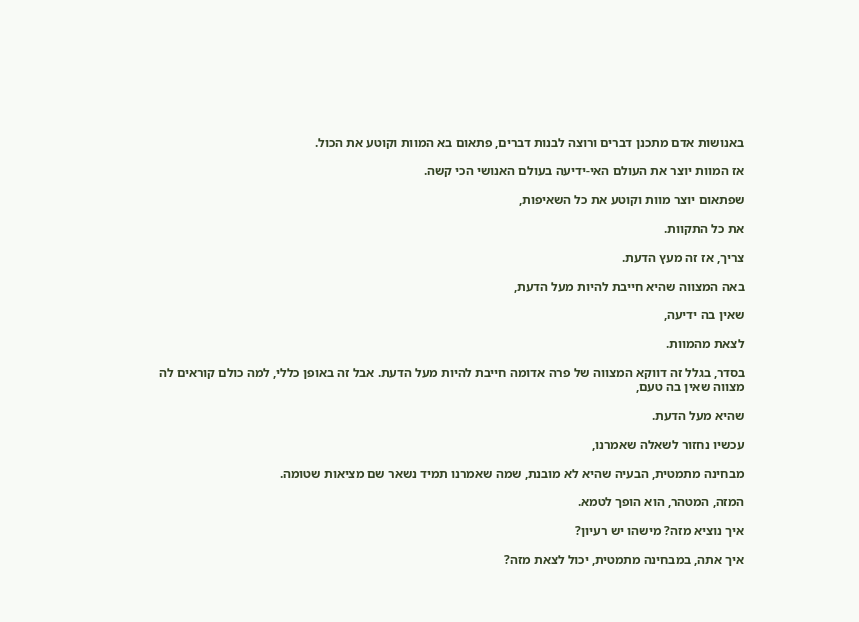באנושות אדם מתכנן דברים ורוצה לבנות דברים, פתאום בא המוות וקוטע את הכול.

אז המוות יוצר את העולם האי-ידיעה בעולם האנושי הכי קשה.

שפתאום יוצר מוות וקוטע את כל השאיפות,

את כל התקוות.

צריך, אז זה מעץ הדעת.

באה המצווה שהיא חייבת להיות מעל הדעת,

שאין בה ידיעה,

לצאת מהמוות.

בסדר, בגלל זה דווקא המצווה של פרה אדומה חייבת להיות מעל הדעת. אבל זה באופן כללי, למה כולם קוראים לה מצווה שאין בה טעם,

שהיא מעל הדעת.

עכשיו נחזור לשאלה שאמרנו,

מבחינה מתמטית, הבעיה שהיא לא מובנת, שמה שאמרנו תמיד נשאר שם מציאות שטומה.

המזה, המטהר, הוא הופך לטמא.

איך נוציא מזה? מישהו יש רעיון?

איך אתה, במבחינה מתמטית, יכול לצאת מזה?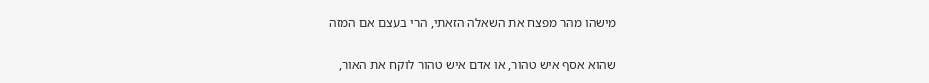מישהו מהר מפצח את השאלה הזאתי, הרי בעצם אם המזה

שהוא אסף איש טהור, או אדם איש טהור לוקח את האור,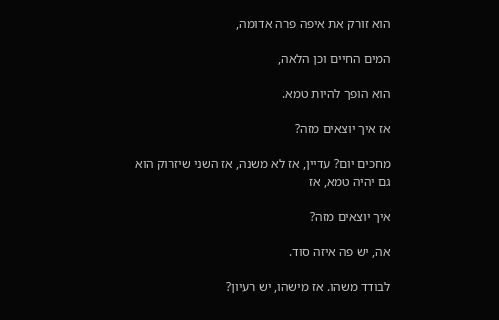הוא זורק את איפה פרה אדומה,

המים החיים וכן הלאה,

הוא הופך להיות טמא.

אז איך יוצאים מזה?

מחכים יום? עדיין, אז לא משנה, אז השני שיזרוק הוא גם יהיה טמא, אז

איך יוצאים מזה?

אה, יש פה איזה סוד.

לבודד משהו. אז מישהו, יש רעיון?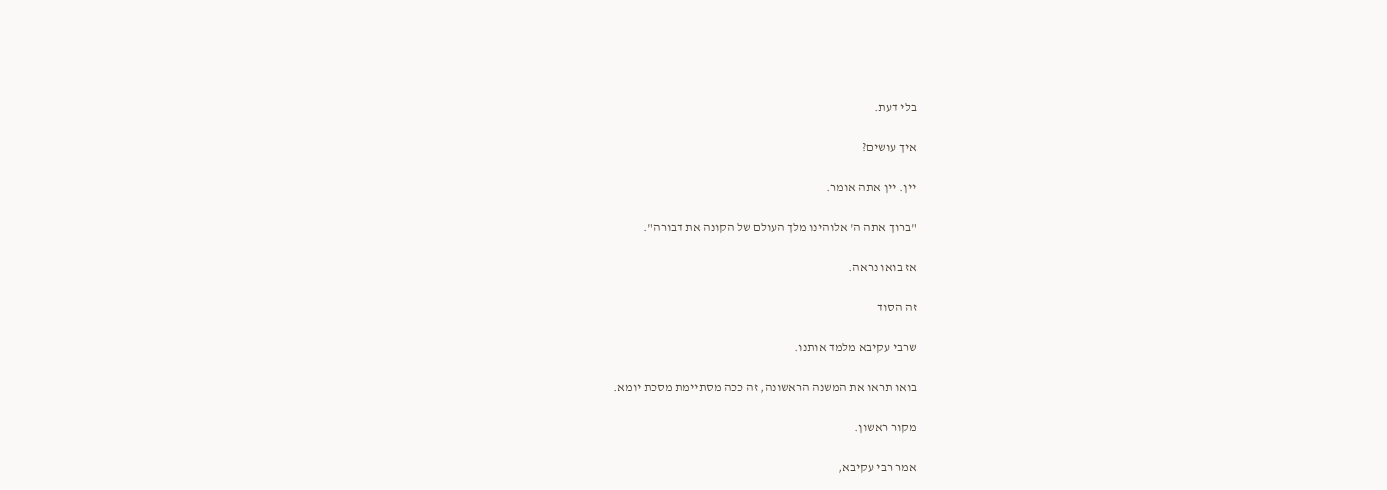בלי דעת.

איך עושים?

יין. יין אתה אומר.

"ברוך אתה ה' אלוהינו מלך העולם של הקונה את דבורה".

אז בואו נראה.

זה הסוד

שרבי עקיבא מלמד אותנו.

בואו תראו את המשנה הראשונה, זה ככה מסתיימת מסכת יומא.

מקור ראשון.

אמר רבי עקיבא,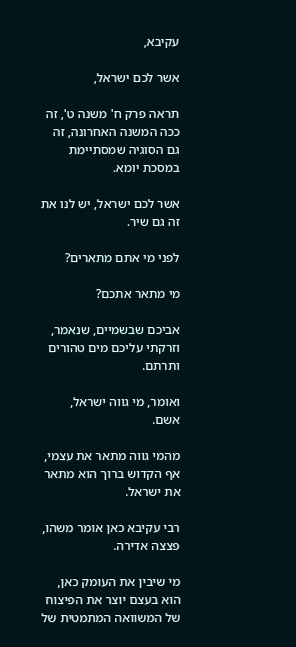עקיבא,

אשר לכם ישראל,

תראה פרק ח' משנה ט', זה ככה המשנה האחרונה, זה גם הסוגיה שמסתיימת במסכת יומא.

אשר לכם ישראל, יש לנו את זה גם שיר.

לפני מי אתם מתארים?

מי מתאר אתכם?

אביכם שבשמיים, שנאמר, וזרקתי עליכם מים טהורים ותרתם.

ואומר, מי גווה ישראל, אשם.

מהמי גווה מתאר את עצמי, אף הקדוש ברוך הוא מתאר את ישראל.

רבי עקיבא כאן אומר משהו, פצצה אדירה.

מי שיבין את העומק כאן, הוא בעצם יוצר את הפיצוח של המשוואה המתמטית של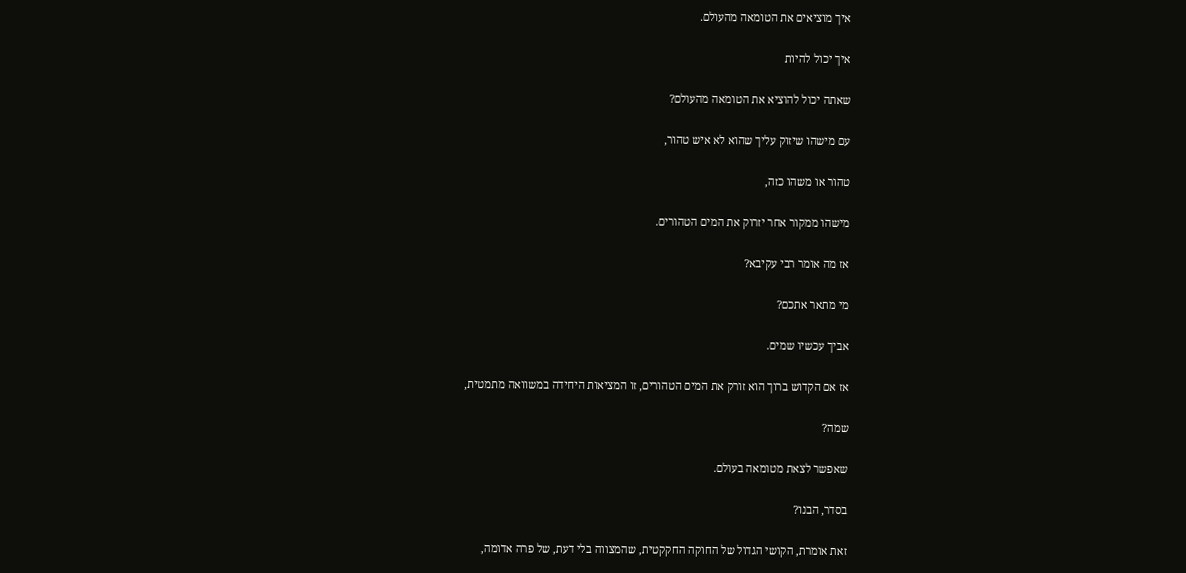איך מוציאים את הטומאה מהעולם.

איך יכול להיות

שאתה יכול להוציא את הטומאה מהעולם?

עם מישהו שיזוק עליך שהוא לא איש טהור,

טהור או משהו כזה,

מישהו ממקור אחר יזרוק את המים הטהורים.

אז מה אומר רבי עקיבא?

מי מתאר אתכם?

אביך עכשיו שמים.

אז אם הקדוש ברוך הוא זורק את המים הטהורים, זו המציאות היחידה במשוואה מתמטית,

שמה?

שאפשר לצאת מטומאה בעולם.

בסדר, הבנו?

זאת אומרת, הקושי הגדול של החוקה החקקטית, שהמצווה בלי דעת, של פרה אדומה,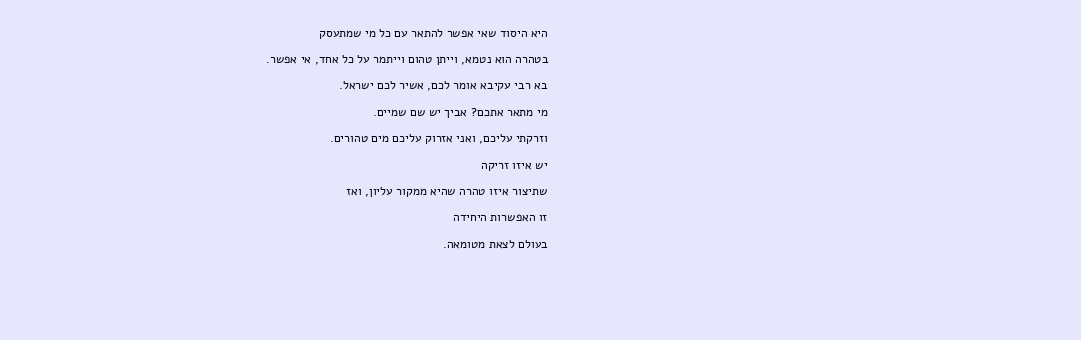היא היסוד שאי אפשר להתאר עם כל מי שמתעסק

בטהרה הוא נטמא, וייתן טהום וייתמר על כל אחד, אי אפשר.

בא רבי עקיבא אומר לכם, אשיר לכם ישראל.

מי מתאר אתכם? אביך יש שם שמיים.

וזרקתי עליכם, ואני אזרוק עליכם מים טהורים.

יש איזו זריקה

שתיצור איזו טהרה שהיא ממקור עליון, ואז

זו האפשרות היחידה

בעולם לצאת מטומאה.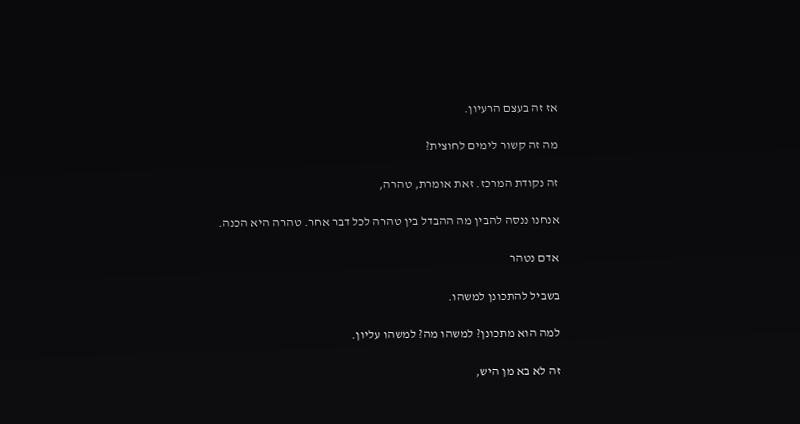אז זה בעצם הרעיון.

מה זה קשור לימים לחוצית?

זה נקודת המרכז. זאת אומרת, טהרה,

אנחנו ננסה להבין מה ההבדל בין טהרה לכל דבר אחר. טהרה היא הכנה.

אדם נטהר

בשביל להתכונן למשהו.

למה הוא מתכונן? למשהו מה? למשהו עליון.

זה לא בא מן היש,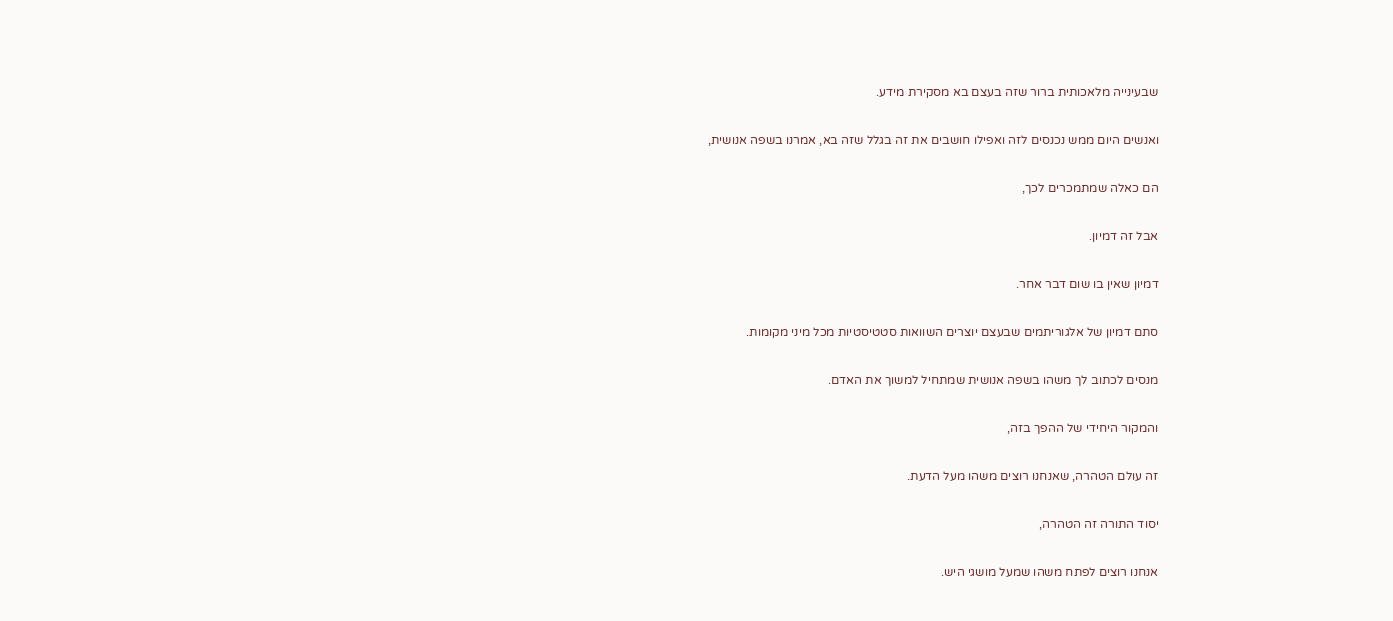שבעינייה מלאכותית ברור שזה בעצם בא מסקירת מידע.

ואנשים היום ממש נכנסים לזה ואפילו חושבים את זה בגלל שזה בא, אמרנו בשפה אנושית,

הם כאלה שמתמכרים לכך,

אבל זה דמיון.

דמיון שאין בו שום דבר אחר.

סתם דמיון של אלגוריתמים שבעצם יוצרים השוואות סטטיסטיות מכל מיני מקומות.

מנסים לכתוב לך משהו בשפה אנושית שמתחיל למשוך את האדם.

והמקור היחידי של ההפך בזה,

זה עולם הטהרה, שאנחנו רוצים משהו מעל הדעת.

יסוד התורה זה הטהרה,

אנחנו רוצים לפתח משהו שמעל מושגי היש.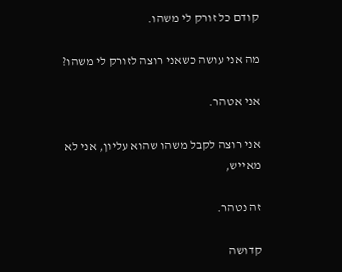קודם כל זורק לי משהו.

מה אני עושה כשאני רוצה לזורק לי משהו?

אני אטהר.

אני רוצה לקבל משהו שהוא עליון, אני לא מאייש,

זה נטהר.

קדושה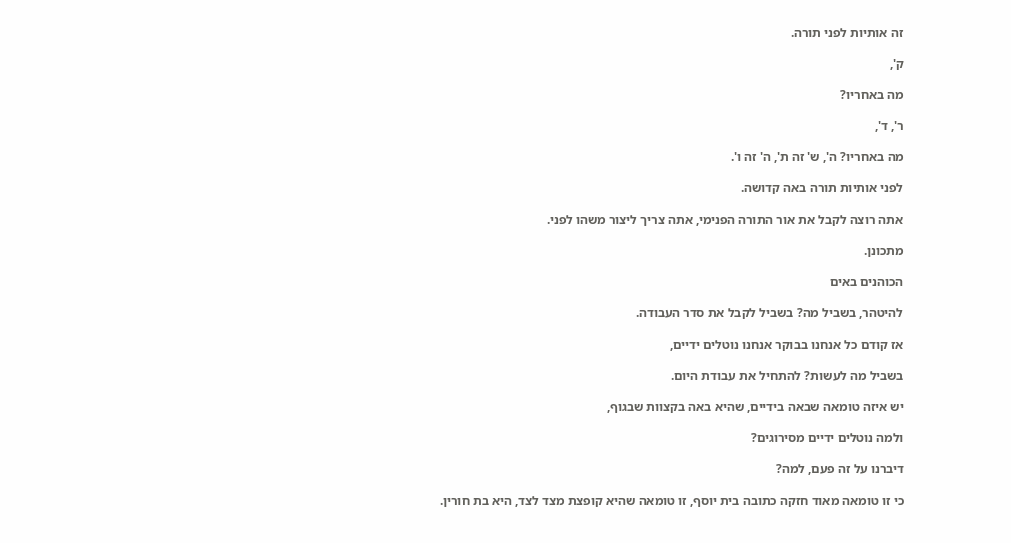זה אותיות לפני תורה.

ק',

מה באחריו?

ר', ד',

מה באחריו? ה', ש' זה ת', ה' זה ו'.

לפני אותיות תורה באה קדושה.

אתה רוצה לקבל את אור התורה הפנימי, אתה צריך ליצור משהו לפני.

מתכונן.

הכוהנים באים

להיטהר, בשביל מה? בשביל לקבל את סדר העבודה.

אז קודם כל אנחנו בבוקר אנחנו נוטלים ידיים,

בשביל מה לעשות? להתחיל את עבודת היום.

יש איזה טומאה שבאה בידיים, שהיא באה בקצוות שבגוף,

ולמה נוטלים ידיים מסירוגים?

דיברנו על זה פעם, למה?

כי זו טומאה מאוד חזקה כתובה בית יוסף, זו טומאה שהיא קופצת מצד לצד, היא בת חורין.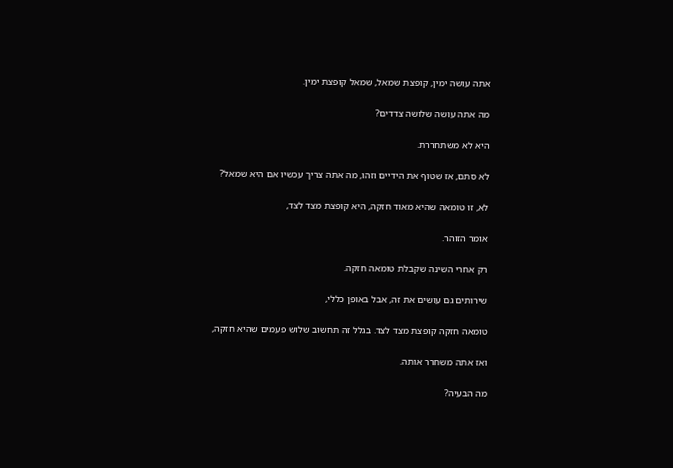אתה עושה ימין, קופצת שמאל, שמאל קופצת ימין.

מה אתה עושה שלושה צדדים?

היא לא משתחררת.

לא סתם, אז שטוף את הידיים וזהו, מה אתה צריך עכשיו אם היא שמאל?

לא, זו טומאה שהיא מאוד חזקה, היא קופצת מצד לצד,

אומר הזוהר.

רק אחרי השינה שקבלת טומאה חזקה.

שירותים גם עושים את זה, אבל באופן כללי,

טומאה חזקה קופצת מצד לצד. בגלל זה תחשוב שלוש פעמים שהיא חזקה,

ואז אתה משחרר אותה.

מה הבעיה?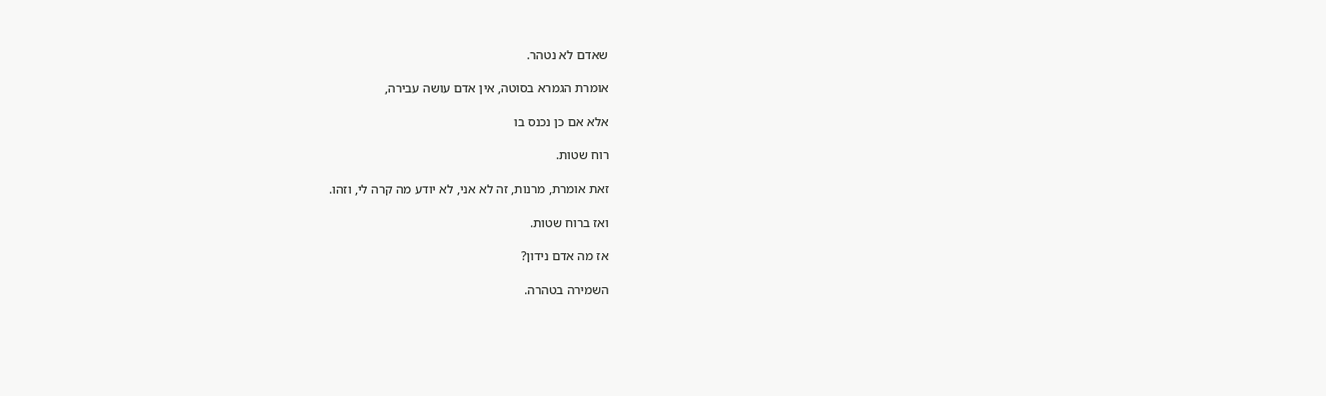שאדם לא נטהר.

אומרת הגמרא בסוטה, אין אדם עושה עבירה,

אלא אם כן נכנס בו

רוח שטות.

זאת אומרת, מרנות, זה לא אני, לא יודע מה קרה לי, וזהו.

ואז ברוח שטות.

אז מה אדם נידון?

השמירה בטהרה.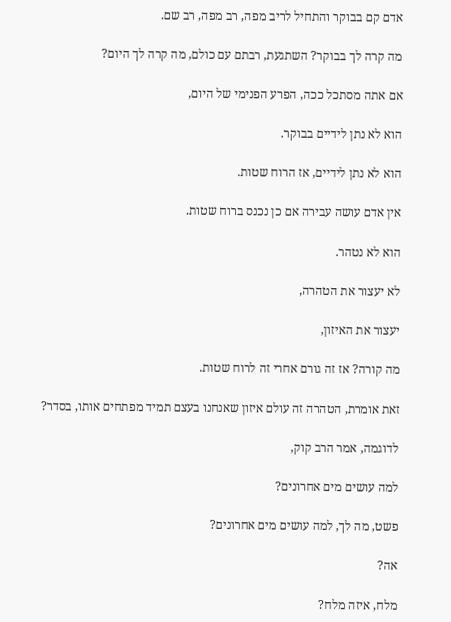אדם קם בבוקר והתחיל לריב מפה, רב מפה, רב שם.

מה קרה לך בבוקר? השתגעת, רבתם עם כולם, מה קרה לך היום?

אם אתה מסתכל ככה, הפרע הפנימי של היום,

הוא לא נתן לידיים בבוקר.

הוא לא נתן לידיים, אז הרוח שטות.

אין אדם עושה עבירה אם כן נכנס ברוח שטות.

הוא לא נטהר.

לא יעצור את הטהרה,

יעצור את האיזון,

מה קורה? אז זה גורם אחרי זה לרוח שטות.

זאת אומרת, הטהרה זה עולם איזון שאנחנו בעצם תמיד מפתחים אותו, בסדר?

לדוגמה, אמר הרב קוק,

למה עושים מים אחרונים?

פשט, מה לך, למה עושים מים אחרונים?

אה?

מלח, איזה מלח?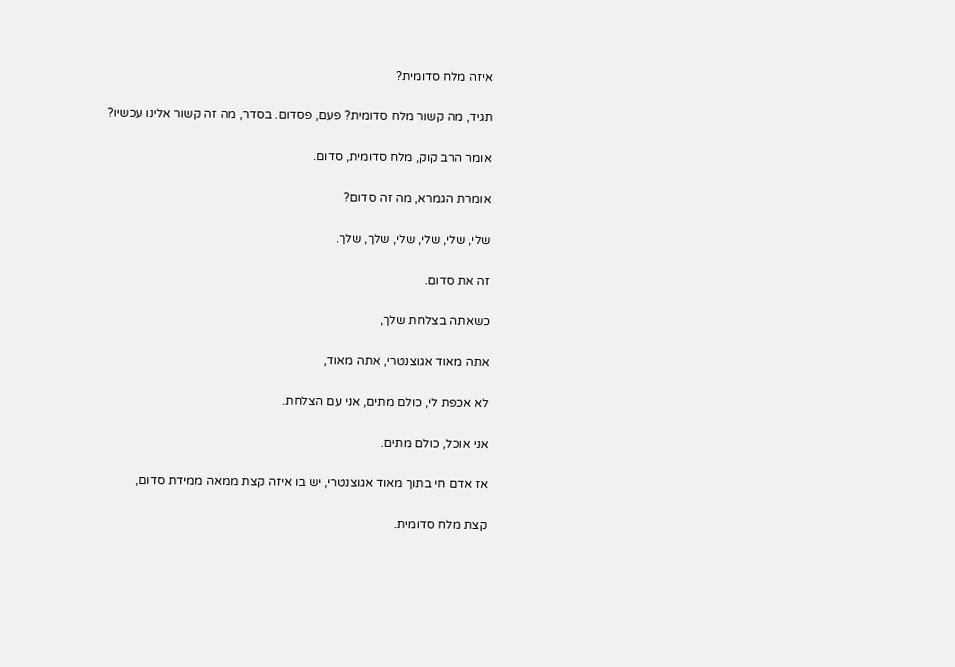איזה מלח סדומית?

תגיד, מה קשור מלח סדומית? פעם, פסדום. בסדר, מה זה קשור אלינו עכשיו?

אומר הרב קוק, מלח סדומית, סדום.

אומרת הגמרא, מה זה סדום?

שלי, שלי, שלי, שלי, שלך, שלך.

זה את סדום.

כשאתה בצלחת שלך,

אתה מאוד אגוצנטרי, אתה מאוד,

לא אכפת לי, כולם מתים, אני עם הצלחת.

אני אוכל, כולם מתים.

אז אדם חי בתוך מאוד אגוצנטרי, יש בו איזה קצת ממאה ממידת סדום,

קצת מלח סדומית.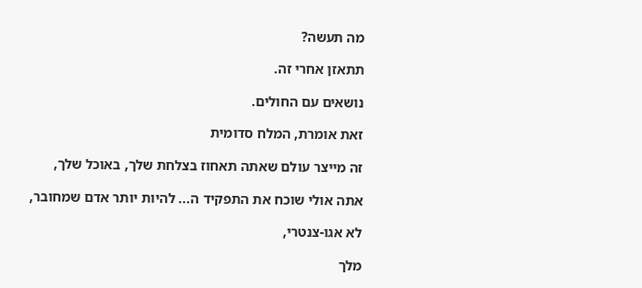מה תעשה?

תתאזן אחרי זה.

נושאים עם החולים.

זאת אומרת, המלח סדומית

זה מייצר עולם שאתה תאחוז בצלחת שלך, באוכל שלך,

אתה אולי שוכח את התפקיד ה... להיות יותר אדם שמחובר,

לא אגו-צנטרי,

מלך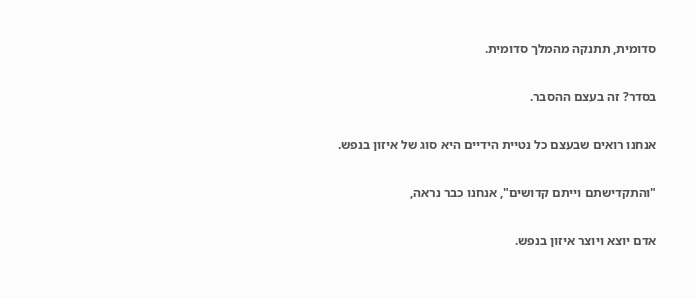סדומית, תתנקה מהמלך סדומית.

בסדר? זה בעצם ההסבר.

אנחנו רואים שבעצם כל נטיית הידיים היא סוג של איזון בנפש.

"והתקדישתם וייתם קדושים", אנחנו כבר נראה,

אדם יוצא ויוצר איזון בנפש.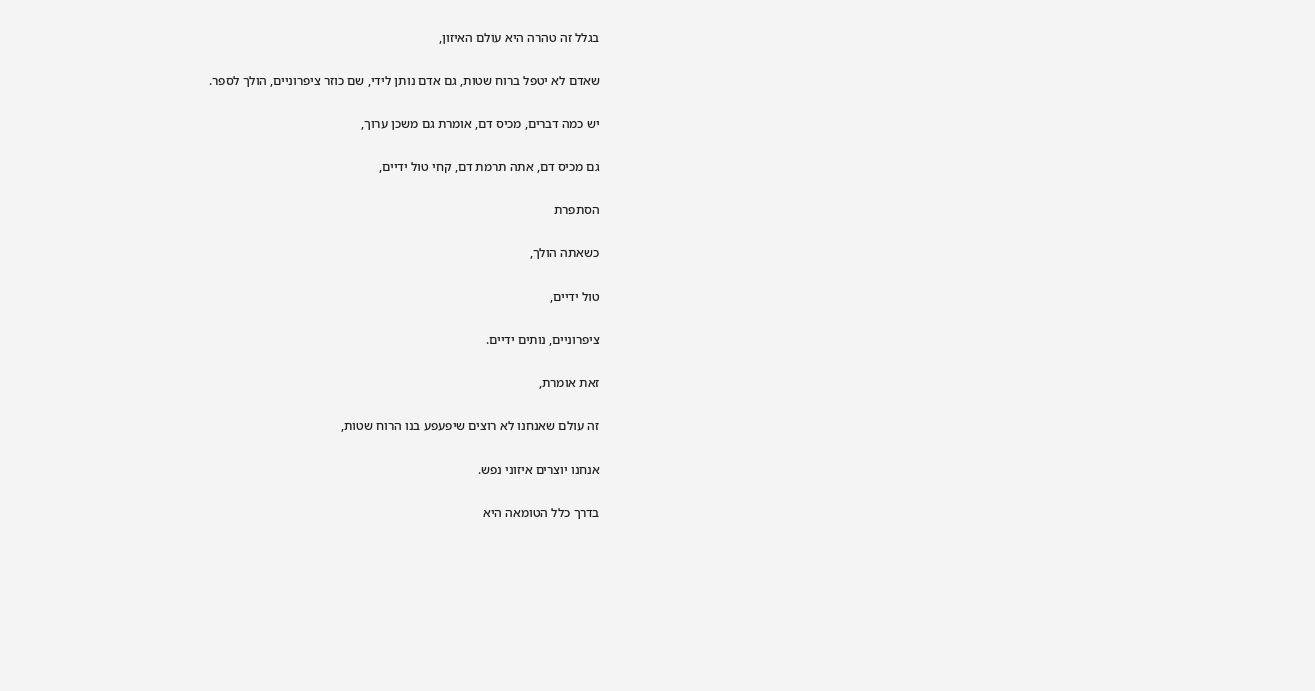בגלל זה טהרה היא עולם האיזון,

שאדם לא יטפל ברוח שטות, גם אדם נותן לידי, שם כוזר ציפרוניים, הולך לספר.

יש כמה דברים, מכיס דם, אומרת גם משכן ערוך,

גם מכיס דם, אתה תרמת דם, קחי טול ידיים,

הסתפרת

כשאתה הולך,

טול ידיים,

ציפרוניים, נותים ידיים.

זאת אומרת,

זה עולם שאנחנו לא רוצים שיפעפע בנו הרוח שטות,

אנחנו יוצרים איזוני נפש.

בדרך כלל הטומאה היא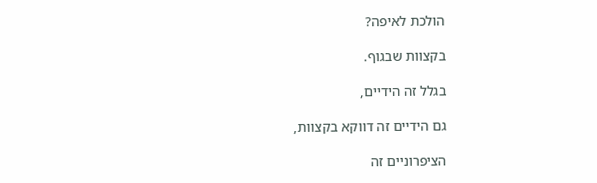הולכת לאיפה?

בקצוות שבגוף.

בגלל זה הידיים,

גם הידיים זה דווקא בקצוות,

הציפרוניים זה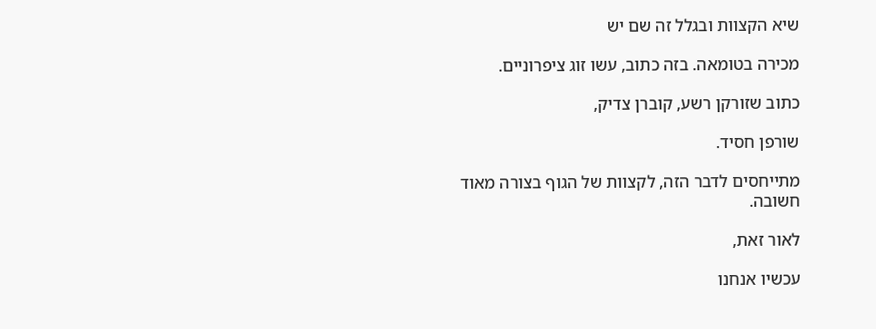שיא הקצוות ובגלל זה שם יש

מכירה בטומאה. בזה כתוב, עשו זוג ציפרוניים.

כתוב שזורקן רשע, קוברן צדיק,

שורפן חסיד.

מתייחסים לדבר הזה, לקצוות של הגוף בצורה מאוד חשובה.

לאור זאת,

עכשיו אנחנו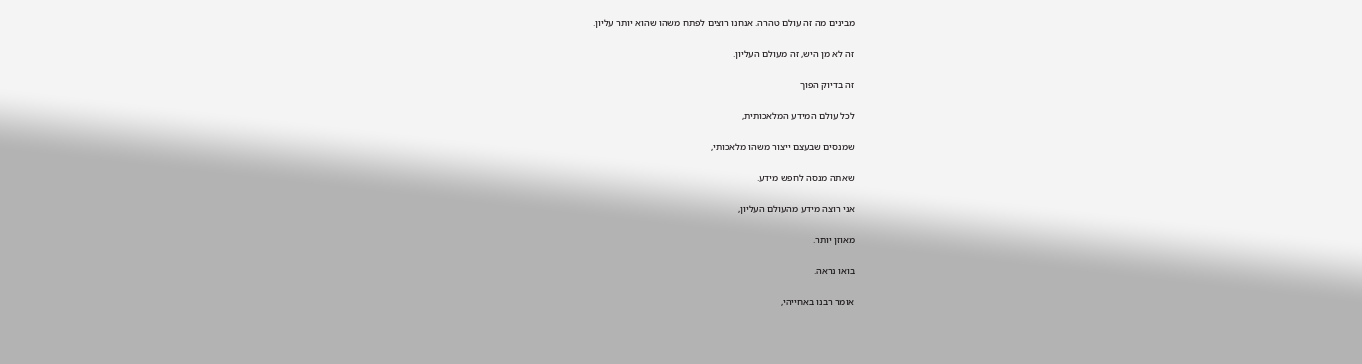מבינים מה זה עולם טהרה. אנחנו רוצים לפתח משהו שהוא יותר עליון.

זה לא מן היש, זה מעולם העליון.

זה בדיוק הפוך

לכל עולם המידע המלאכותית,

שמנסים שבעצם ייצור משהו מלאכותי,

שאתה מנסה לחפש מידע.

אני רוצה מידע מהעולם העליון,

מאוזן יותר.

בואו נראה.

אומר רבנו באחייהי,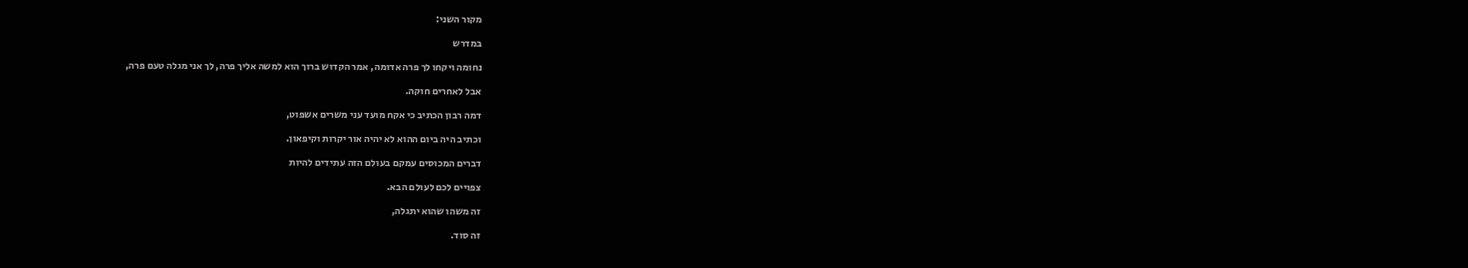מקור השני:

במדרש

נחומה ויקחו לך פרה אדומה, אמר הקדוש ברוך הוא למשה אליך פרה, לך אני מגלה טעם פרה,

אבל לאחרים חוקה.

דמה רבון הכתיב כי אקח מועד עני משרים אשפוט,

וכתיב היה ביום ההוא לא יהיה אור יקרות וקיפאון.

דברים המכוסים עמקם בעולם הזה עתידים להיות

צפויים לכם לעולם הבא.

זה משהו שהוא יתגלה,

זה סוד.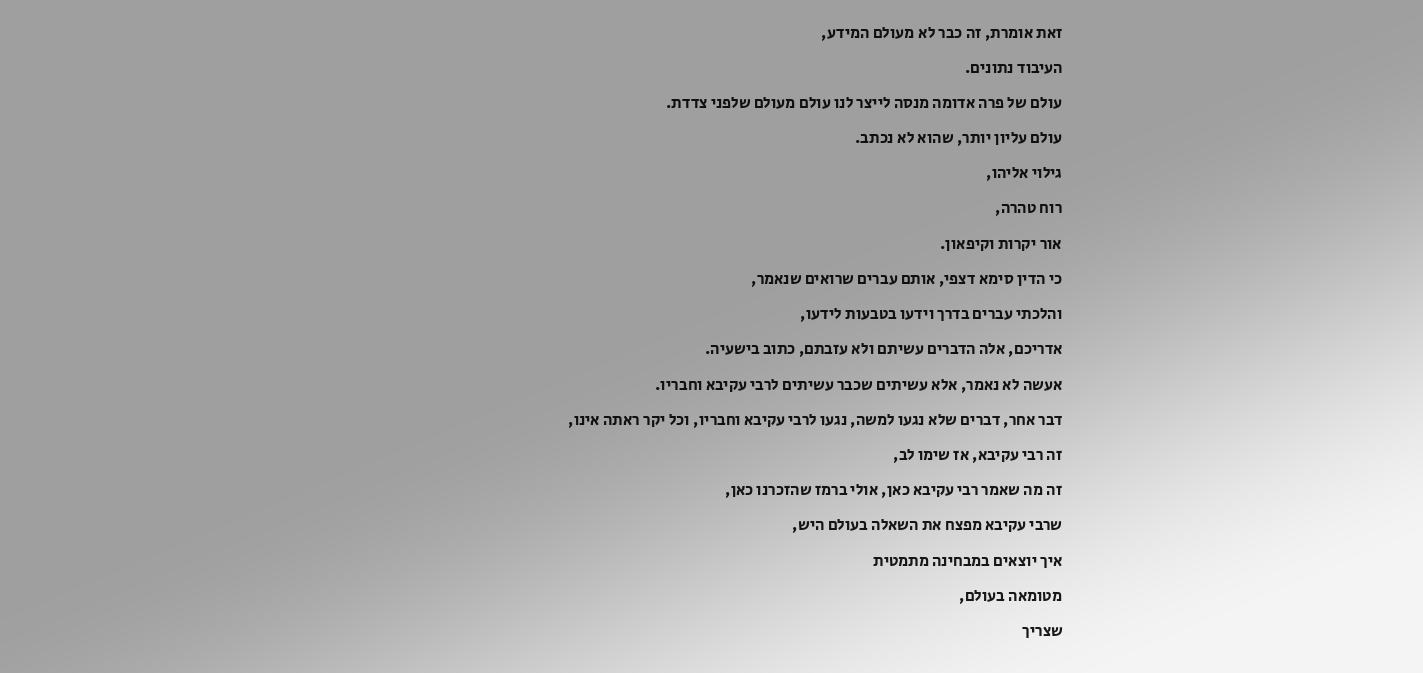זאת אומרת, זה כבר לא מעולם המידע,

העיבוד נתונים.

עולם של פרה אדומה מנסה לייצר לנו עולם מעולם שלפני צדדת.

עולם עליון יותר, שהוא לא נכתב.

גילוי אליהו,

רוח טהרה,

אור יקרות וקיפאון.

כי הדין סימא דצפי, אותם עברים שרואים שנאמר,

והלכתי עברים בדרך וידעו בטבעות לידעו,

אדריכם, אלה הדברים עשיתם ולא עזבתם, כתוב בישעיה.

אעשה לא נאמר, אלא עשיתים שכבר עשיתים לרבי עקיבא וחבריו.

דבר אחר, דברים שלא נגעו למשה, נגעו לרבי עקיבא וחבריו, וכל יקר ראתה אינו,

זה רבי עקיבא, אז שימו לב,

זה מה שאמר רבי עקיבא כאן, אולי ברמז שהזכרנו כאן,

שרבי עקיבא מפצח את השאלה בעולם היש,

איך יוצאים במבחינה מתמטית

מטומאה בעולם,

שצריך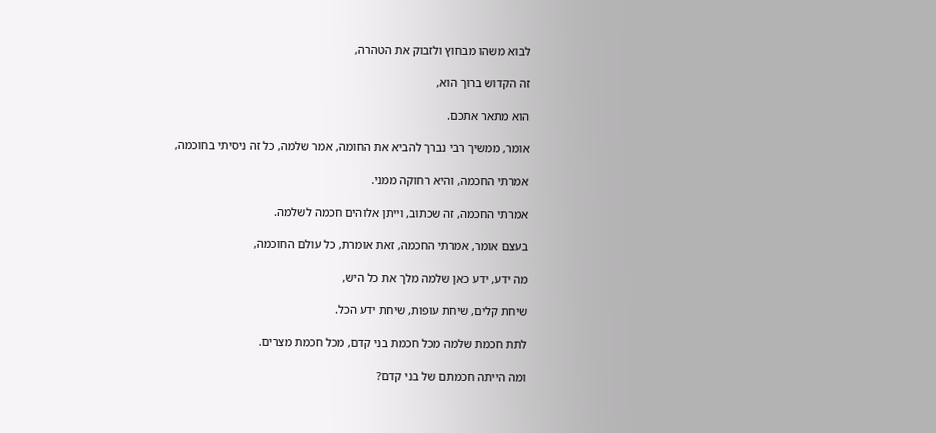לבוא משהו מבחוץ ולזבוק את הטהרה,

זה הקדוש ברוך הוא,

הוא מתאר אתכם.

אומר, ממשיך רבי נברך להביא את החומה, אמר שלמה, כל זה ניסיתי בחוכמה,

אמרתי החכמה, והיא רחוקה ממני.

אמרתי החכמה, זה שכתוב, וייתן אלוהים חכמה לשלמה.

בעצם אומר, אמרתי החכמה, זאת אומרת, כל עולם החוכמה,

מה ידע, ידע כאן שלמה מלך את כל היש,

שיחת קלים, שיחת עופות, שיחת ידע הכל.

לתת חכמת שלמה מכל חכמת בני קדם, מכל חכמת מצרים.

ומה הייתה חכמתם של בני קדם?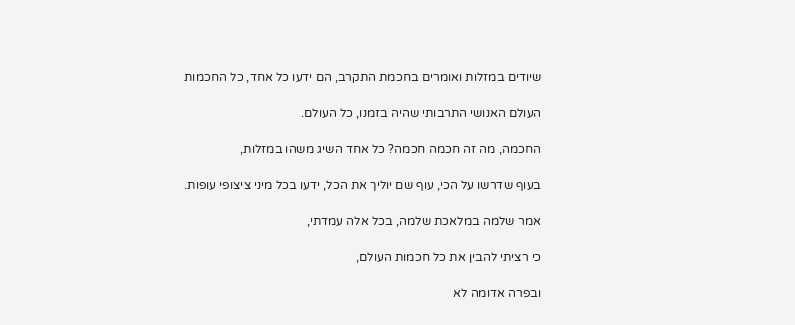שיודים במזלות ואומרים בחכמת התקרב, הם ידעו כל אחד, כל החכמות

העולם האנושי התרבותי שהיה בזמנו, כל העולם.

החכמה, מה זה חכמה חכמה? כל אחד השיג משהו במזלות,

בעוף שדרשו על הכי, עוף שם יוליך את הכל, ידעו בכל מיני ציצופי עופות.

אמר שלמה במלאכת שלמה, בכל אלה עמדתי,

כי רציתי להבין את כל חכמות העולם,

ובפרה אדומה לא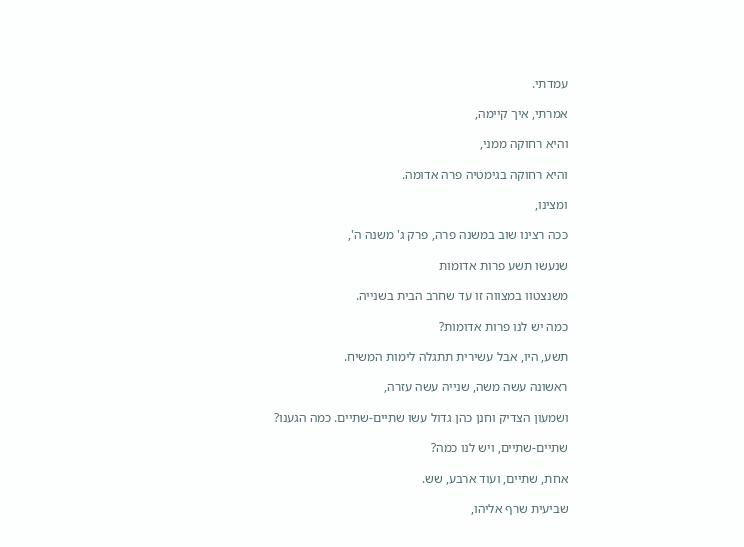עמדתי.

אמרתי, איך קיימה,

והיא רחוקה ממני,

והיא רחוקה בגימטיה פרה אדומה.

ומצינו,

ככה רצינו שוב במשנה פרה, פרק ג' משנה ה',

שנעשו תשע פרות אדומות

משנצטוו במצווה זו עד שחרב הבית בשנייה.

כמה יש לנו פרות אדומות?

תשע, היו, אבל עשירית תתגלה לימות המשיח.

ראשונה עשה משה, שנייה עשה עזרה,

ושמעון הצדיק וחנן כהן גדול עשו שתיים-שתיים. כמה הגענו?

שתיים-שתיים, ויש לנו כמה?

אחת, שתיים, ועוד ארבע, שש.

שביעית שרף אליהו,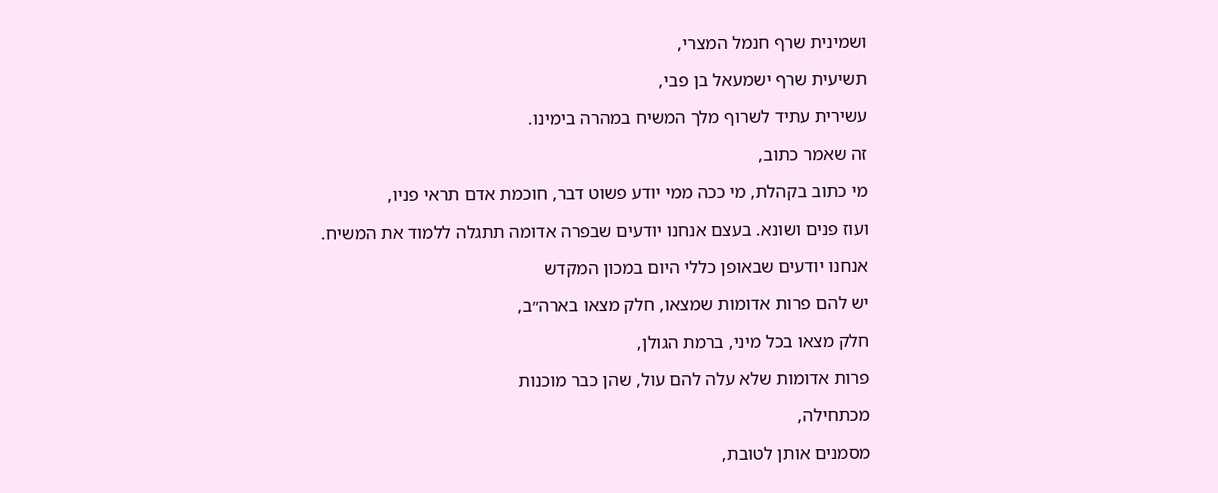ושמינית שרף חנמל המצרי,

תשיעית שרף ישמעאל בן פבי,

עשירית עתיד לשרוף מלך המשיח במהרה בימינו.

זה שאמר כתוב,

מי כתוב בקהלת, מי ככה ממי יודע פשוט דבר, חוכמת אדם תראי פניו,

ועוז פנים ושונא. בעצם אנחנו יודעים שבפרה אדומה תתגלה ללמוד את המשיח.

אנחנו יודעים שבאופן כללי היום במכון המקדש

יש להם פרות אדומות שמצאו, חלק מצאו בארה״ב,

חלק מצאו בכל מיני, ברמת הגולן,

פרות אדומות שלא עלה להם עול, שהן כבר מוכנות

מכתחילה,

מסמנים אותן לטובת,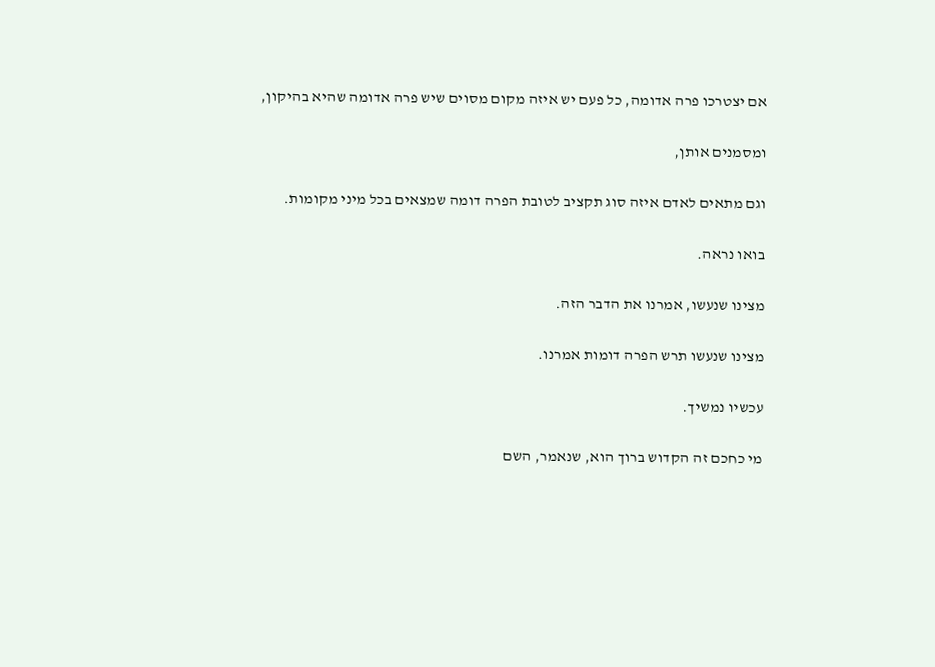אם יצטרכו פרה אדומה, כל פעם יש איזה מקום מסוים שיש פרה אדומה שהיא בהיקון,

ומסמנים אותן,

וגם מתאים לאדם איזה סוג תקציב לטובת הפרה דומה שמצאים בכל מיני מקומות.

בואו נראה.

מצינו שנעשו, אמרנו את הדבר הזה.

מצינו שנעשו תרש הפרה דומות אמרנו.

עכשיו נמשיך.

מי כחכם זה הקדוש ברוך הוא, שנאמר, השם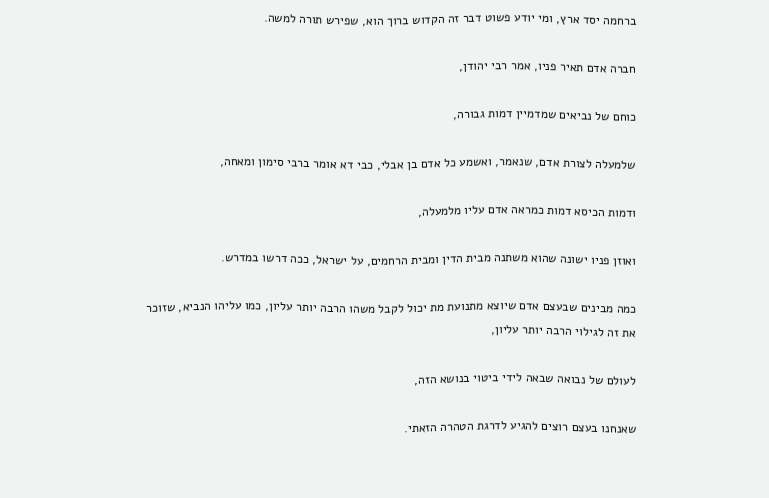ברחמה יסד ארץ, ומי יודע פשוט דבר זה הקדוש ברוך הוא, שפירש תורה למשה.

חברה אדם תאיר פניו, אמר רבי יהודן,

כוחם של נביאים שמדמיין דמות גבורה,

שלמעלה לצורת אדם, שנאמר, ואשמע כל אדם בן אבלי, כבי דא אומר ברבי סימון ומאחה,

ודמות הכיסא דמות כמראה אדם עליו מלמעלה,

ואוזן פניו ישונה שהוא משתנה מבית הדין ומבית הרחמים, על ישראל, ככה דרשו במדרש.

כמה מבינים שבעצם אדם שיוצא מתנועת מת יכול לקבל משהו הרבה יותר עליון, כמו עליהו הנביא, שזוכר את זה לגילוי הרבה יותר עליון,

לעולם של נבואה שבאה לידי ביטוי בנושא הזה,

שאנחנו בעצם רוצים להגיע לדרגת הטהרה הזאתי.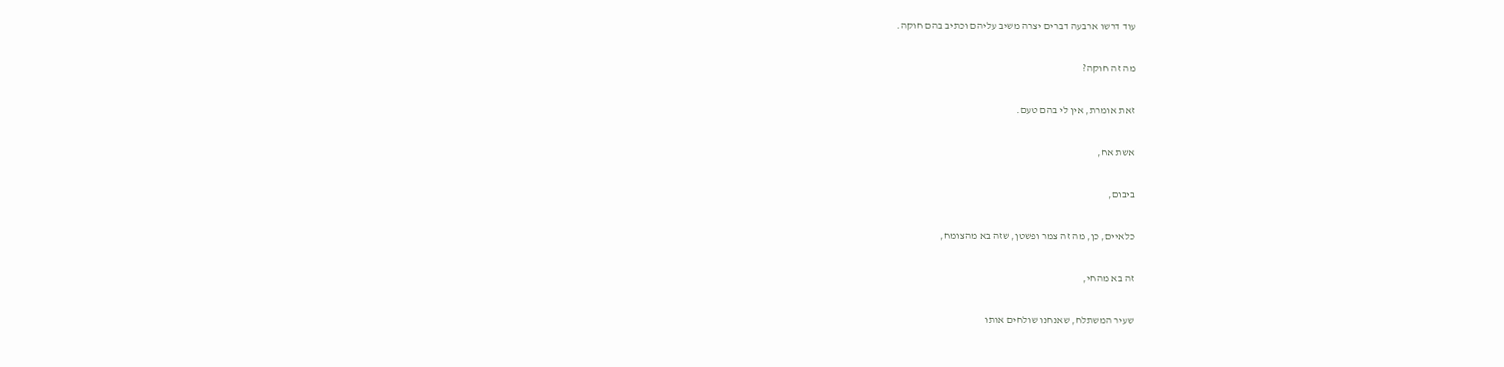עוד דרשו ארבעה דברים יצרה משיב עליהם וכתיב בהם חוקה.

מה זה חוקה?

זאת אומרת, אין לי בהם טעם.

אשת אח,

ביבום,

כלאיים, כן, מה זה צמר ופשטן, שזה בא מהצומח,

זה בא מהחי,

שעיר המשתלח, שאנחנו שולחים אותו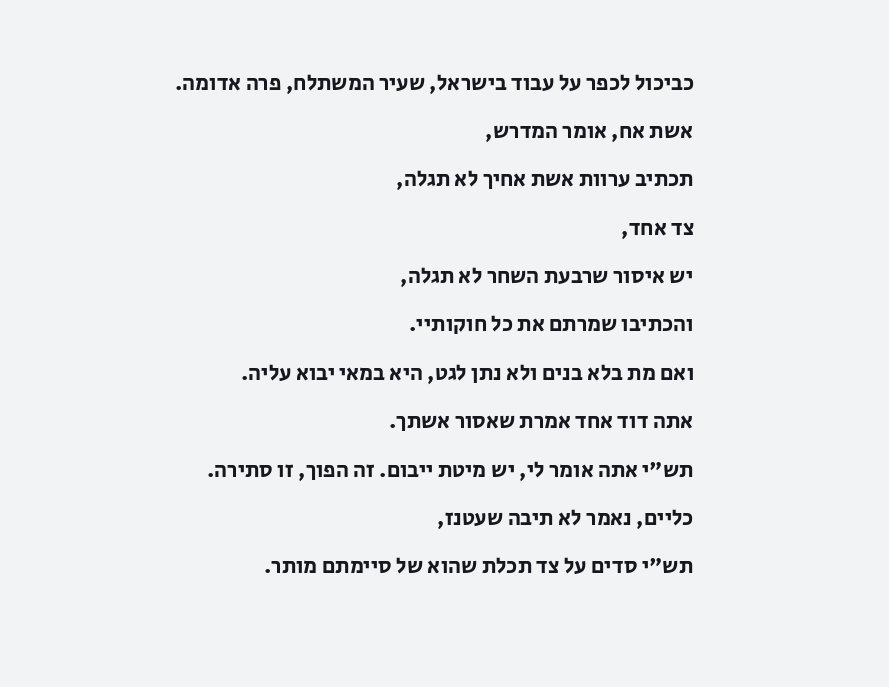כביכול לכפר על עבוד בישראל, שעיר המשתלח, פרה אדומה.

אשת אח, אומר המדרש,

תכתיב ערוות אשת אחיך לא תגלה,

צד אחד,

יש איסור שרבעת השחר לא תגלה,

והכתיבו שמרתם את כל חוקותיי.

ואם מת בלא בנים ולא נתן לגט, היא במאי יבוא עליה.

אתה דוד אחד אמרת שאסור אשתך.

תש"י אתה אומר לי, יש מיטת ייבום. זה הפוך, זו סתירה.

כליים, נאמר לא תיבה שעטנז,

תש"י סדים על צד תכלת שהוא של סיימתם מותר.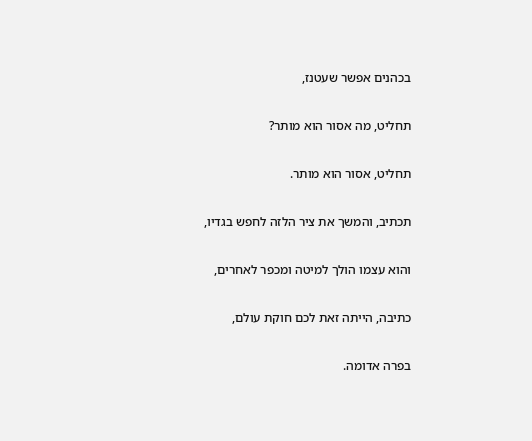בכהנים אפשר שעטנז,

תחליט, מה אסור הוא מותר?

תחליט, אסור הוא מותר.

תכתיב, והמשך את ציר הלזה לחפש בגדיו,

והוא עצמו הולך למיטה ומכפר לאחרים,

כתיבה, הייתה זאת לכם חוקת עולם,

בפרה אדומה.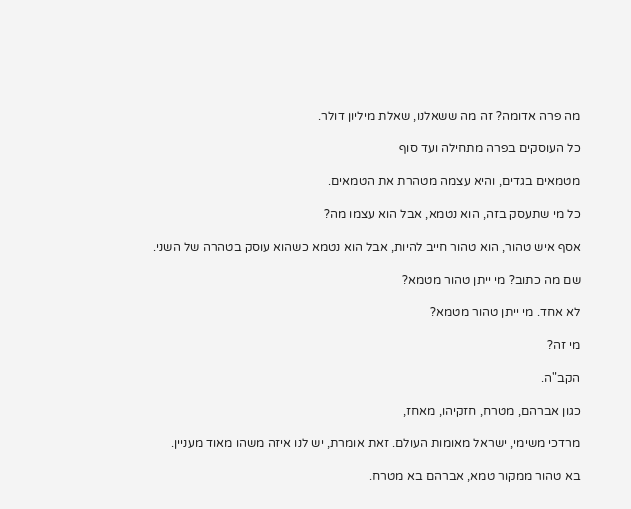מה פרה אדומה? זה מה ששאלנו, שאלת מיליון דולר.

כל העוסקים בפרה מתחילה ועד סוף

מטמאים בגדים, והיא עצמה מטהרת את הטמאים.

כל מי שתעסק בזה, הוא נטמא, אבל הוא עצמו מה?

אסף איש טהור, הוא טהור חייב להיות, אבל הוא נטמא כשהוא עוסק בטהרה של השני.

שם מה כתוב? מי ייתן טהור מטמא?

לא אחד. מי ייתן טהור מטמא?

מי זה?

הקב"ה.

כגון אברהם, מטרח, חזקיהו, מאחז,

מרדכי משימי, ישראל מאומות העולם. זאת אומרת, יש לנו איזה משהו מאוד מעניין.

בא טהור ממקור טמא, אברהם בא מטרח.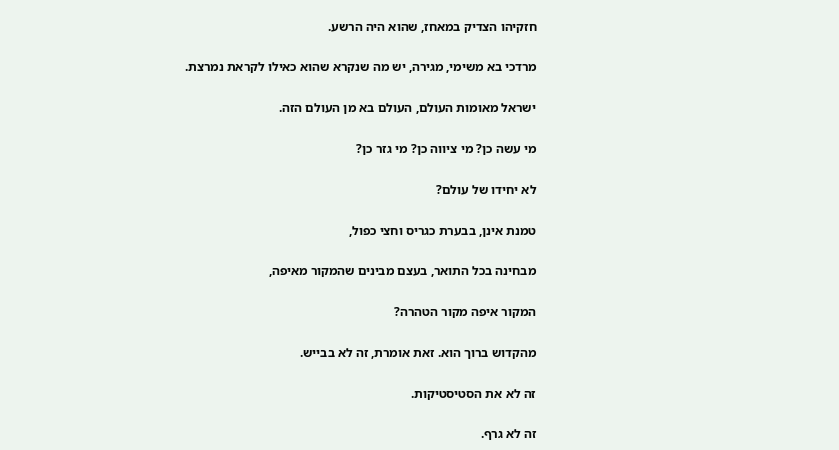חזקיהו הצדיק במאחז, שהוא היה הרשע.

מרדכי בא משימי, מגירה, יש מה שנקרא שהוא כאילו לקראת נמרצת.

ישראל מאומות העולם, העולם בא מן העולם הזה.

מי עשה כן? מי ציווה כן? מי גזר כן?

לא יחידו של עולם?

טמנת אינן, בבערת כגריס וחצי כפול,

מבחינה בכל התואר, בעצם מבינים שהמקור מאיפה,

המקור איפה מקור הטהרה?

מהקדוש ברוך הוא. זאת אומרת, זה לא בבייש.

זה לא את הסטיסטיקות.

זה לא גרף.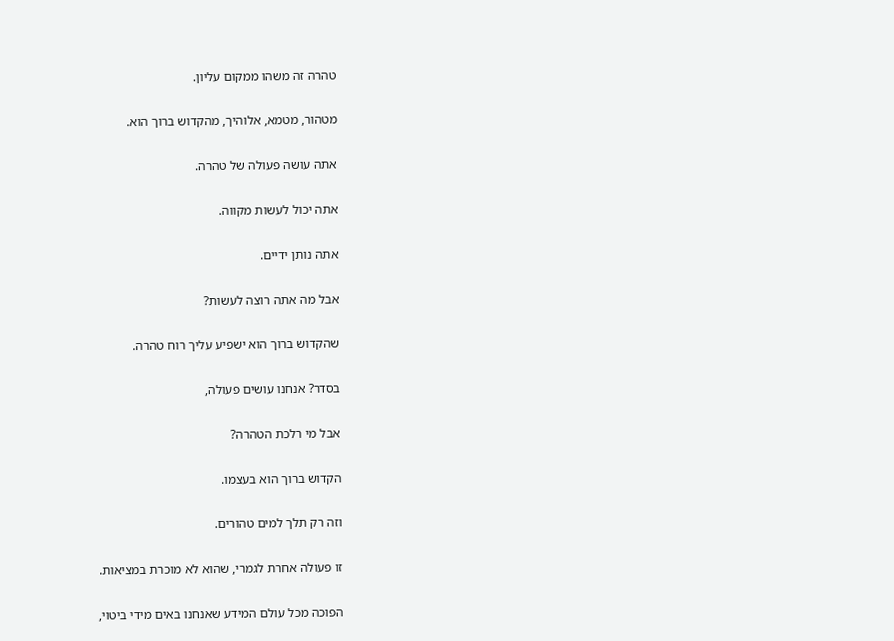טהרה זה משהו ממקום עליון.

מטהור, מטמא, אלוהיך, מהקדוש ברוך הוא.

אתה עושה פעולה של טהרה.

אתה יכול לעשות מקווה.

אתה נותן ידיים.

אבל מה אתה רוצה לעשות?

שהקדוש ברוך הוא ישפיע עליך רוח טהרה.

בסדר? אנחנו עושים פעולה,

אבל מי רלכת הטהרה?

הקדוש ברוך הוא בעצמו.

וזה רק תלך למים טהורים.

זו פעולה אחרת לגמרי, שהוא לא מוכרת במציאות.

הפוכה מכל עולם המידע שאנחנו באים מידי ביטוי,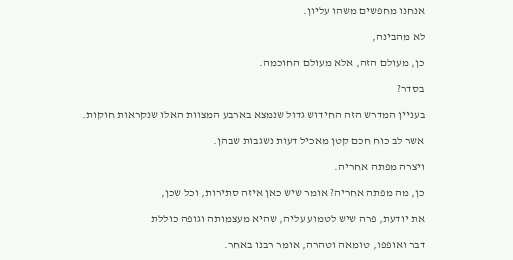אנחנו מחפשים משהו עליון.

לא מהבינה,

כן, מעולם הזה, אלא מעולם החוכמה.

בסדר?

בעניין המדרש הזה החידוש גדול שנמצא בארבע המצוות האלו שנקראות חוקות.

אשר לב כוח חכם קטן מאכיל דעות נשגבות שבהן.

ויצרה מפתה אחריה.

כן, מה מפתה אחריה? אומר שיש כאן איזה סתירות, וכל שכן,

את יודעת, פרה שיש לטמוע עליה, שהיא מעצמותה וגופה כוללת

דבר ואופפו, טומאה וטהרה, אומר רבנו באחר.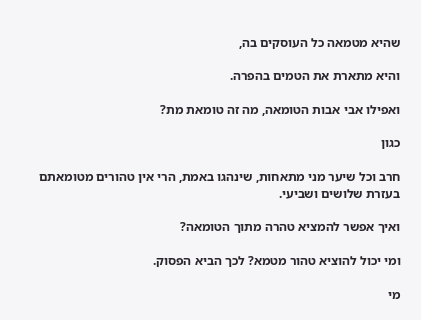שהיא מטמאה כל העוסקים בה,

והיא מתארת את הטמים בהפרה.

ואפילו אבי אבות הטומאה, מה זה טומאת מת?

כגון

חרב וכל שיער מני מתאחות, שינהגו באמת, הרי אין טהורים מטומאתם בעזרת שלושים ושביעי.

ואיך אפשר להמציא טהרה מתוך הטומאה?

ומי יכול להוציא טהור מטמא? לכך הביא הפסוק.

מי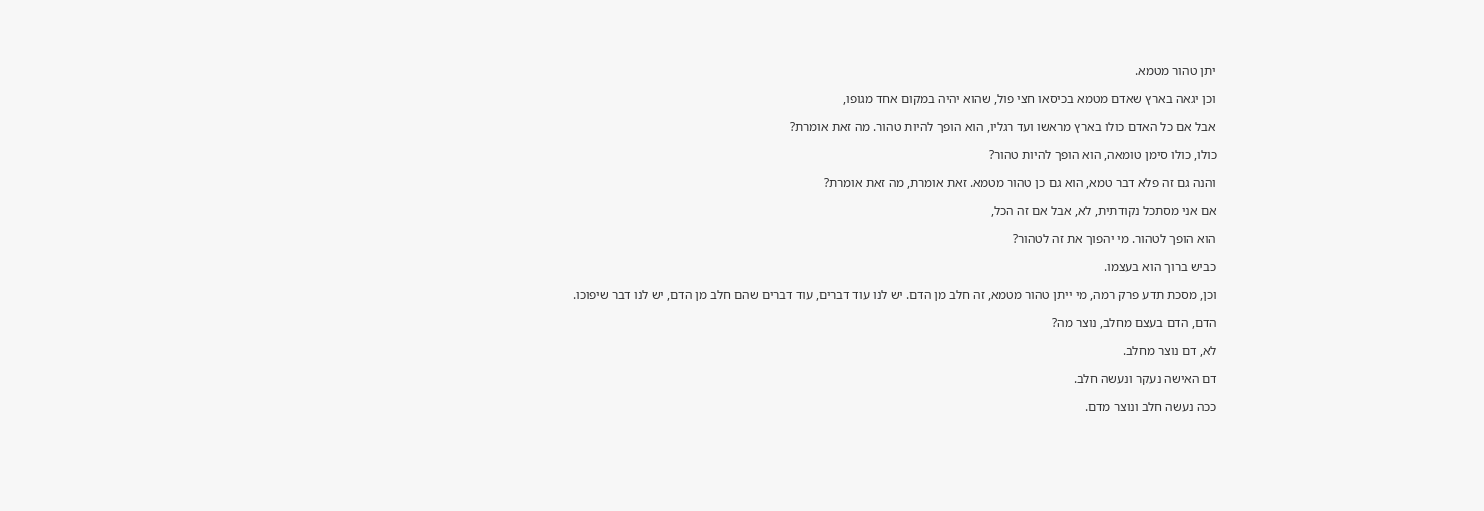יתן טהור מטמא.

וכן יגאה בארץ שאדם מטמא בכיסאו חצי פול, שהוא יהיה במקום אחד מגופו,

אבל אם כל האדם כולו בארץ מראשו ועד רגליו, הוא הופך להיות טהור. מה זאת אומרת?

כולו, כולו סימן טומאה, הוא הופך להיות טהור?

והנה גם זה פלא דבר טמא, הוא גם כן טהור מטמא. זאת אומרת, מה זאת אומרת?

אם אני מסתכל נקודתית, לא, אבל אם זה הכל,

הוא הופך לטהור. מי יהפוך את זה לטהור?

כביש ברוך הוא בעצמו.

וכן, מסכת תדע פרק רמה, מי ייתן טהור מטמא, זה חלב מן הדם. יש לנו עוד דברים, עוד דברים שהם חלב מן הדם, יש לנו דבר שיפוכו.

הדם, הדם בעצם מחלב, נוצר מה?

לא, דם נוצר מחלב.

דם האישה נעקר ונעשה חלב.

ככה נעשה חלב ונוצר מדם.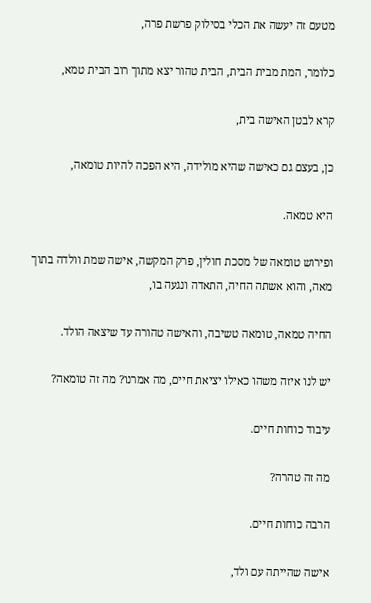מטעם זה יעשה את הכלי בסילוק פרשת פרה,

כלומר, המת מבית הבית, הבית טהור יצא מתוך רוב הבית טמא,

קרא לבטן האישה בית,

כן, בעצם גם כאישה שהיא מולידה, היא הפכה להיות טומאה,

היא טמאה.

ופירוש טומאה של מסכת חולין, פרק המקשה, אישה שמת וולדה בתוך מאה, והוא אשתה החיה, התאדה ונגעה בו,

החיה טמאה, טומאה טשיבה, והאישה טהורה עד שיצאה הולד.

יש לנו איזה משהו כאילו יציאת חיים, מה אמרנו? מה זה טומאה?

עיבוד כוחות חיים.

מה זה טהרה?

הרבה כוחות חיים.

אישה שהייתה עם ולד,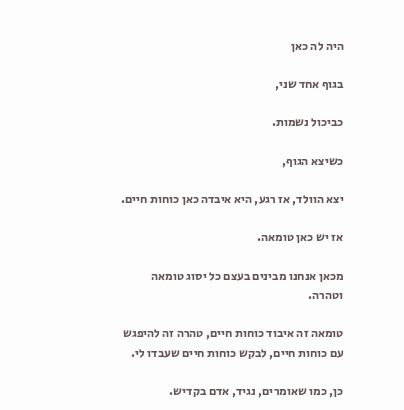היה לה כאן

בגוף אחד שני,

כביכול נשמות.

כשיצא הגוף,

יצא הוולד, אז רגע, היא איבדה כאן כוחות חיים.

אז יש כאן טומאה.

מכאן אנחנו מבינים בעצם כל יסוג טומאה וטהרה.

טומאה זה איבוד כוחות חיים, טהרה זה להיפגש עם כוחות חיים, לבקש כוחות חיים שעבדו לי.

כן, כמו שאומרים, נגיד, אדם בקדיש.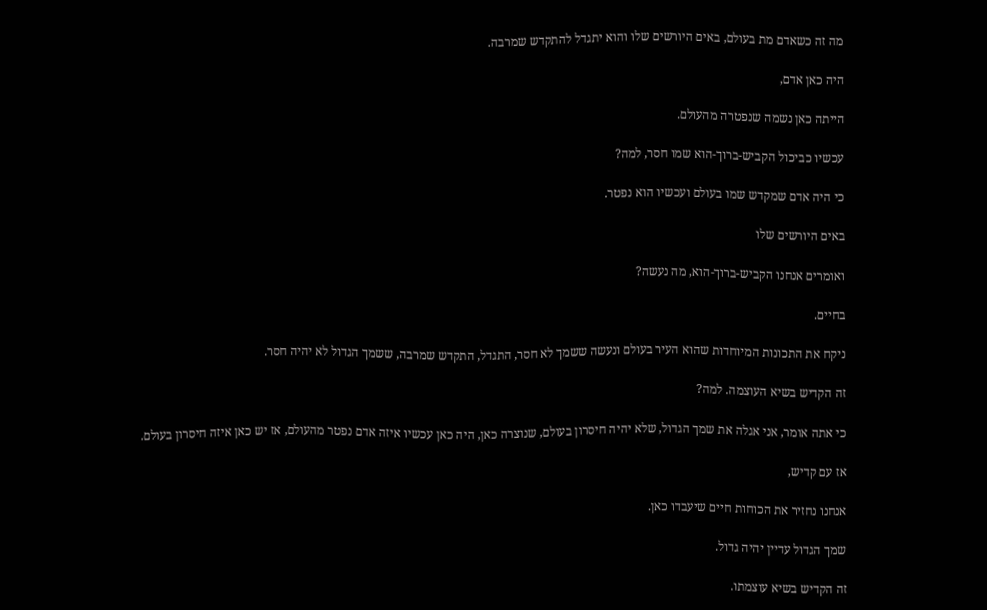מה זה כשאדם מת בעולם, באים היורשים שלו והוא יתגדל להתקדש שמרבה.

היה כאן אדם,

הייתה כאן נשמה שנפטרה מהעולם.

עכשיו כביכול הקביש-ברוך-הוא שמו חסר, למה?

כי היה אדם שמקדש שמו בעולם ועכשיו הוא נפטר.

באים היורשים שלו

ואומרים אנחנו הקביש-ברוך-הוא, מה נעשה?

בחיים.

ניקח את התכונות המיוחדות שהוא העיר בעולם ונעשה ששמך לא חסר, התגדל, התקדש שמרבה, ששמך הגדול לא יהיה חסר.

זה הקדיש בשיא העוצמה. למה?

כי אתה אומר, אני אגלה את שמך הגדול, שלא יהיה חיסרון בעולם, שנוצרה כאן, היה כאן עכשיו איזה אדם נפטר מהעולם, אז יש כאן איזה חיסרון בעולם.

אז עם קדיש,

אנחנו נחזיר את הכוחות חיים שיעבדו כאן.

שמך הגדול עדיין יהיה גדול.

זה הקדיש בשיא עוצמתו.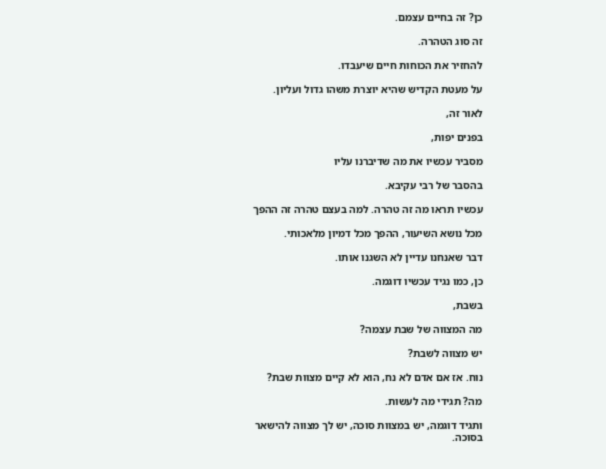כן? זה בחיים עצמם.

זה סוג הטהרה.

להחזיר את הכוחות חיים שיעבדו.

על מעטת הקדיש שהיא יוצרת משהו גדול ועליון.

לאור זה,

בפנים יפות,

מסביר עכשיו את מה שדיברנו עליו

בהסבר של רבי עקיבא.

עכשיו תראו מה זה טהרה. למה בעצם טהרה זה ההפך

מכל נושא השיעור, ההפך מכל דמיון מלאכותי.

דבר שאנחנו עדיין לא השגנו אותו.

כן, כמו נגיד עכשיו דוגמה.

בשבת,

מה המצווה של שבת עצמה?

יש מצווה לשבת?

נוח. אז אם אדם לא נח, הוא לא קיים מצוות שבת?

מה? תגידי מה לעשות.

ותגיד דוגמה, יש במצוות סוכה, יש לך מצווה להישאר בסוכה.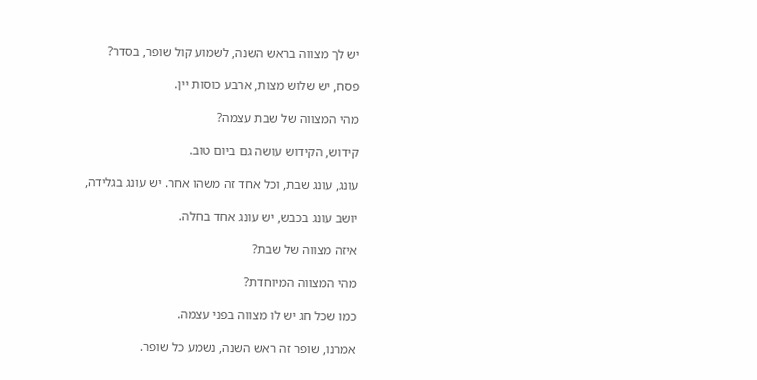יש לך מצווה בראש השנה, לשמוע קול שופר, בסדר?

פסח, יש שלוש מצות, ארבע כוסות יין.

מהי המצווה של שבת עצמה?

קידוש, הקידוש עושה גם ביום טוב.

עונג, עונג שבת, וכל אחד זה משהו אחר. יש עונג בגלידה,

יושב עונג בכבש, יש עונג אחד בחלה.

איזה מצווה של שבת?

מהי המצווה המיוחדת?

כמו שכל חג יש לו מצווה בפני עצמה.

אמרנו, שופר זה ראש השנה, נשמע כל שופר.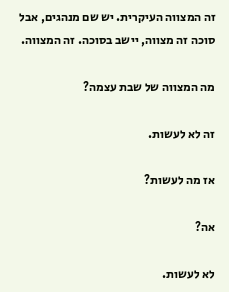זה המצווה העיקרית. יש שם מנהגים, אבל סוכה זה מצווה, יישב בסוכה. זה המצווה.

מה המצווה של שבת עצמה?

זה לא לעשות.

אז מה לעשות?

אה?

לא לעשות.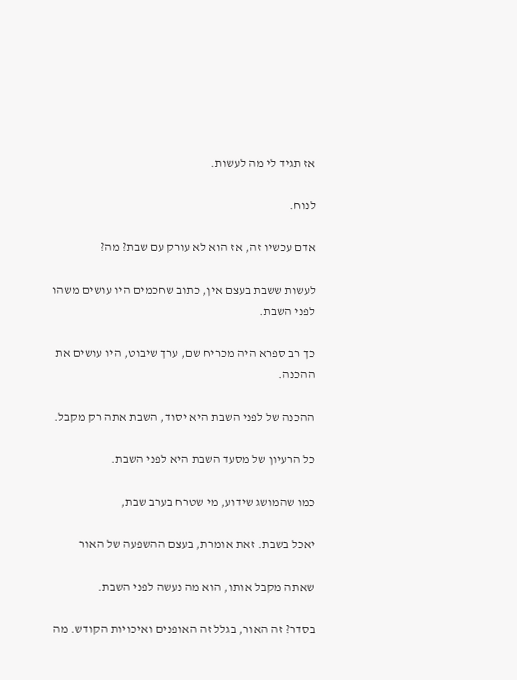אז תגיד לי מה לעשות.

לנוח.

אדם עכשיו זה, אז הוא לא עורק עם שבת? מה?

לעשות ששבת בעצם אין, כתוב שחכמים היו עושים משהו לפני השבת.

כך רב ספרא היה מכריח שם, ערך שיבוט, היו עושים את ההכנה.

ההכנה של לפני השבת היא יסוד, השבת אתה רק מקבל.

כל הרעיון של מסעד השבת היא לפני השבת.

כמו שהמושג שידוע, מי שטרח בערב שבת,

יאכל בשבת. זאת אומרת, בעצם ההשפעה של האור

שאתה מקבל אותו, הוא מה נעשה לפני השבת.

בסדר? זה האור, בגלל זה האופנים ואיכויות הקודש. מה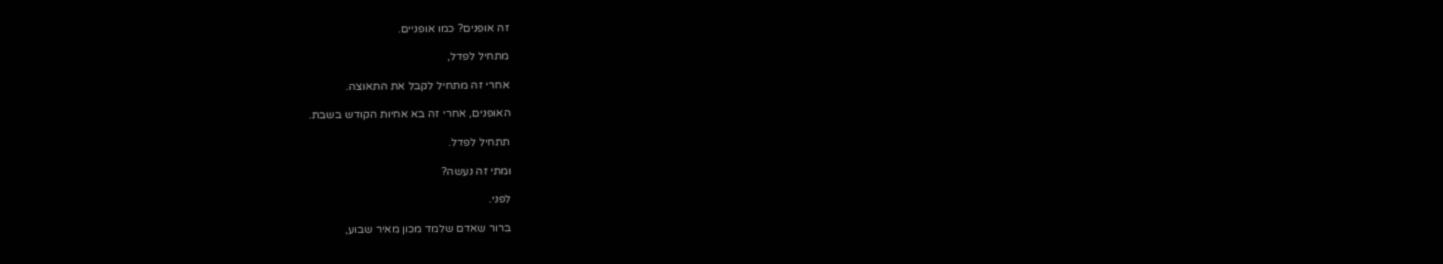זה אופנים? כמו אופניים.

מתחיל לפדל,

אחרי זה מתחיל לקבל את התאוצה.

האופנים, אחרי זה בא אחיות הקודש בשבת.

תתחיל לפדל.

ומתי זה נעשה?

לפני.

ברור שאדם שלמד מכון מאיר שבוע,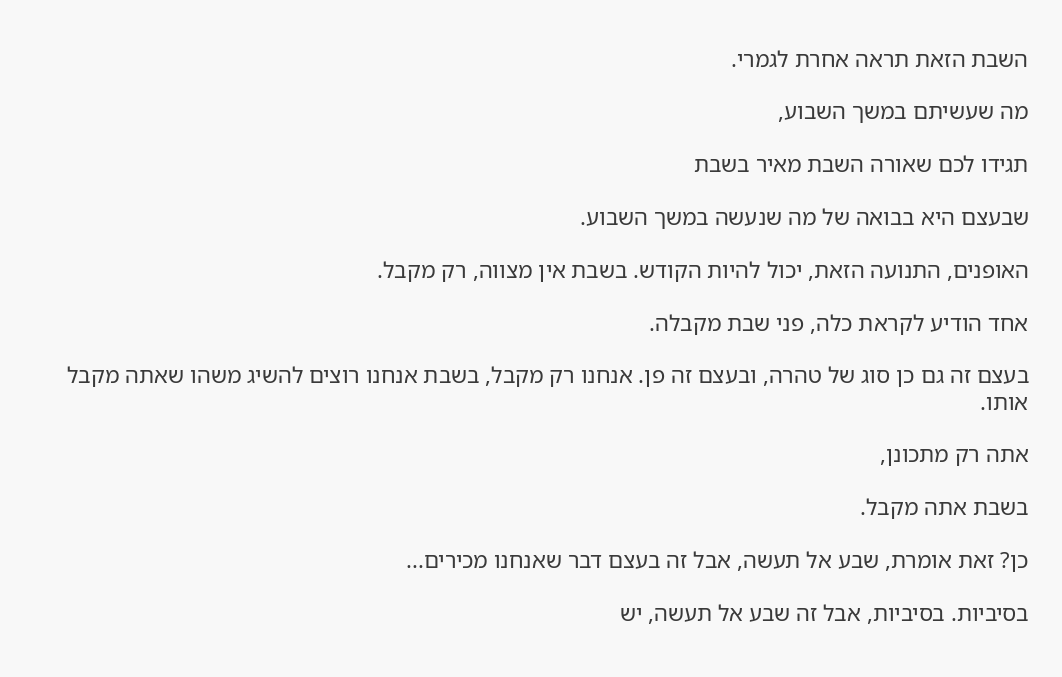השבת הזאת תראה אחרת לגמרי.

מה שעשיתם במשך השבוע,

תגידו לכם שאורה השבת מאיר בשבת

שבעצם היא בבואה של מה שנעשה במשך השבוע.

האופנים, התנועה הזאת, יכול להיות הקודש. בשבת אין מצווה, רק מקבל.

אחד הודיע לקראת כלה, פני שבת מקבלה.

בעצם זה גם כן סוג של טהרה, ובעצם זה פן. אנחנו רק מקבל, בשבת אנחנו רוצים להשיג משהו שאתה מקבל אותו.

אתה רק מתכונן,

בשבת אתה מקבל.

כן? זאת אומרת, שבע אל תעשה, אבל זה בעצם דבר שאנחנו מכירים...

בסיביות. בסיביות, אבל זה שבע אל תעשה, יש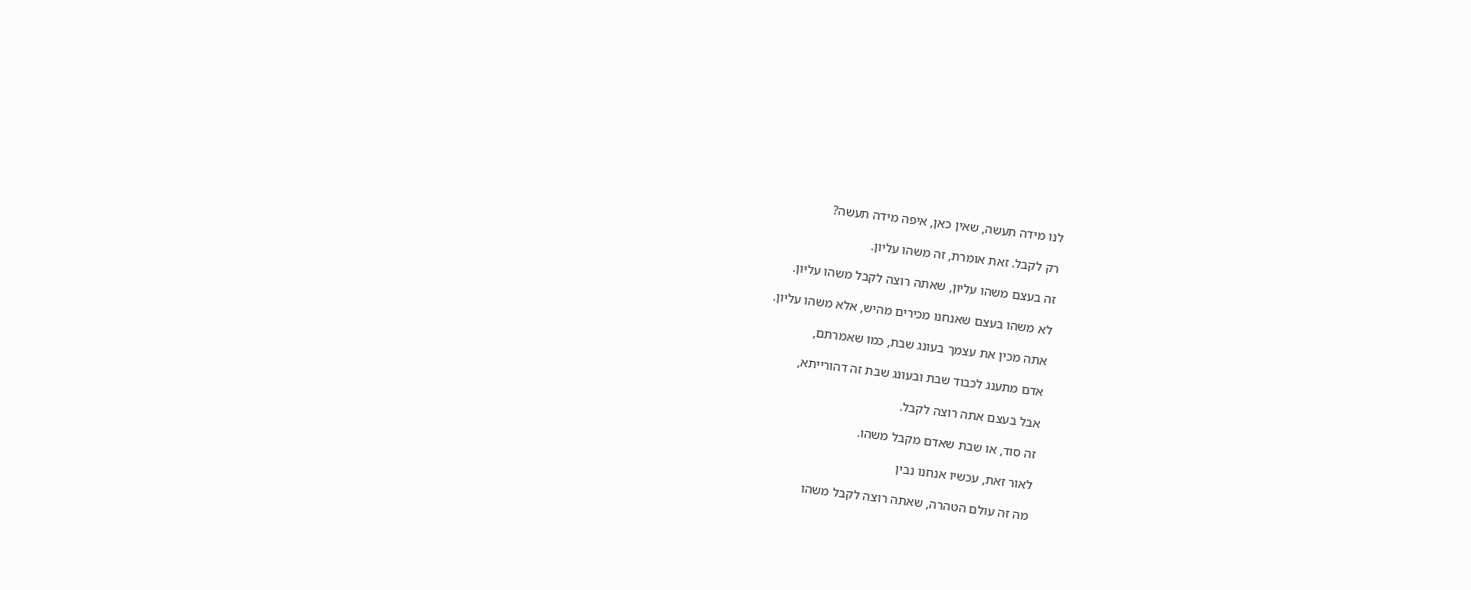לנו מידה תעשה, שאין כאן, איפה מידה תעשה?

רק לקבל. זאת אומרת, זה משהו עליון.

זה בעצם משהו עליון, שאתה רוצה לקבל משהו עליון.

לא משהו בעצם שאנחנו מכירים מהיש, אלא משהו עליון.

אתה מכין את עצמך בעונג שבת, כמו שאמרתם,

אדם מתענג לכבוד שבת ובעונג שבת זה דהורייתא,

אבל בעצם אתה רוצה לקבל.

זה סוד, או שבת שאדם מקבל משהו.

לאור זאת, עכשיו אנחנו נבין

מה זה עולם הטהרה, שאתה רוצה לקבל משהו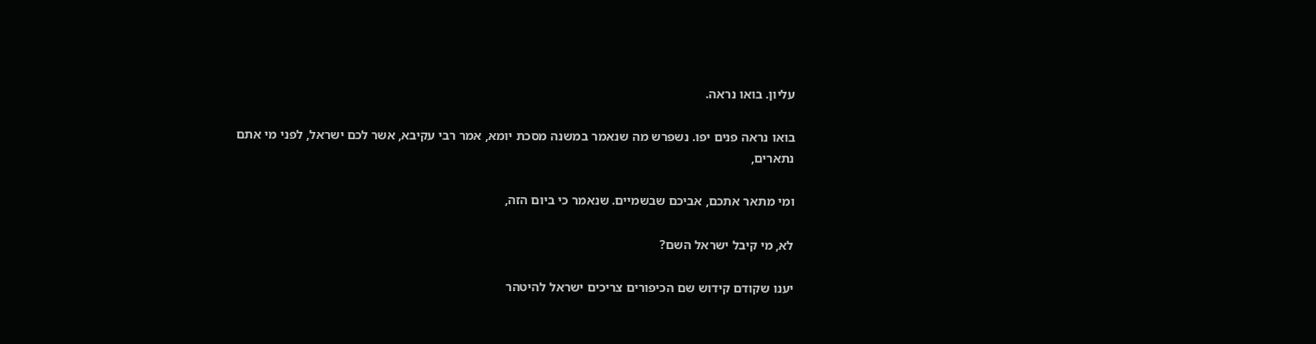עליון. בואו נראה.

בואו נראה פנים יפו. נשפרש מה שנאמר במשנה מסכת יומא, אמר רבי עקיבא, אשר לכם ישראל, לפני מי אתם נתארים,

ומי מתאר אתכם, אביכם שבשמיים. שנאמר כי ביום הזה,

לא, מי קיבל ישראל השם?

יענו שקודם קידוש שם הכיפורים צריכים ישראל להיטהר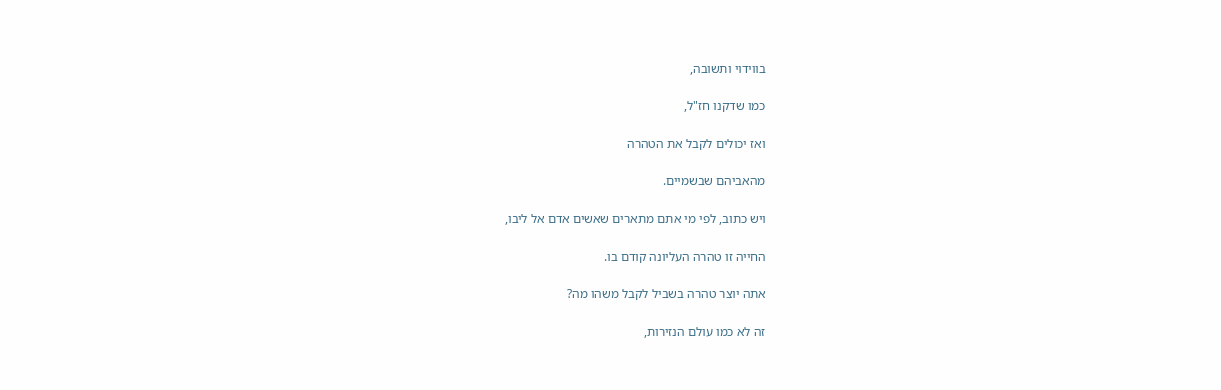בווידוי ותשובה,

כמו שדקנו חז"ל,

ואז יכולים לקבל את הטהרה

מהאביהם שבשמיים.

ויש כתוב, לפי מי אתם מתארים שאשים אדם אל ליבו,

החייה זו טהרה העליונה קודם בו.

אתה יוצר טהרה בשביל לקבל משהו מה?

זה לא כמו עולם הנזירות,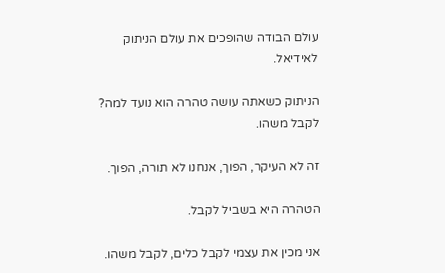עולם הבודה שהופכים את עולם הניתוק לאידיאל.

הניתוק כשאתה עושה טהרה הוא נועד למה? לקבל משהו.

זה לא העיקר, הפוך, אנחנו לא תורה, הפוך.

הטהרה היא בשביל לקבל.

אני מכין את עצמי לקבל כלים, לקבל משהו.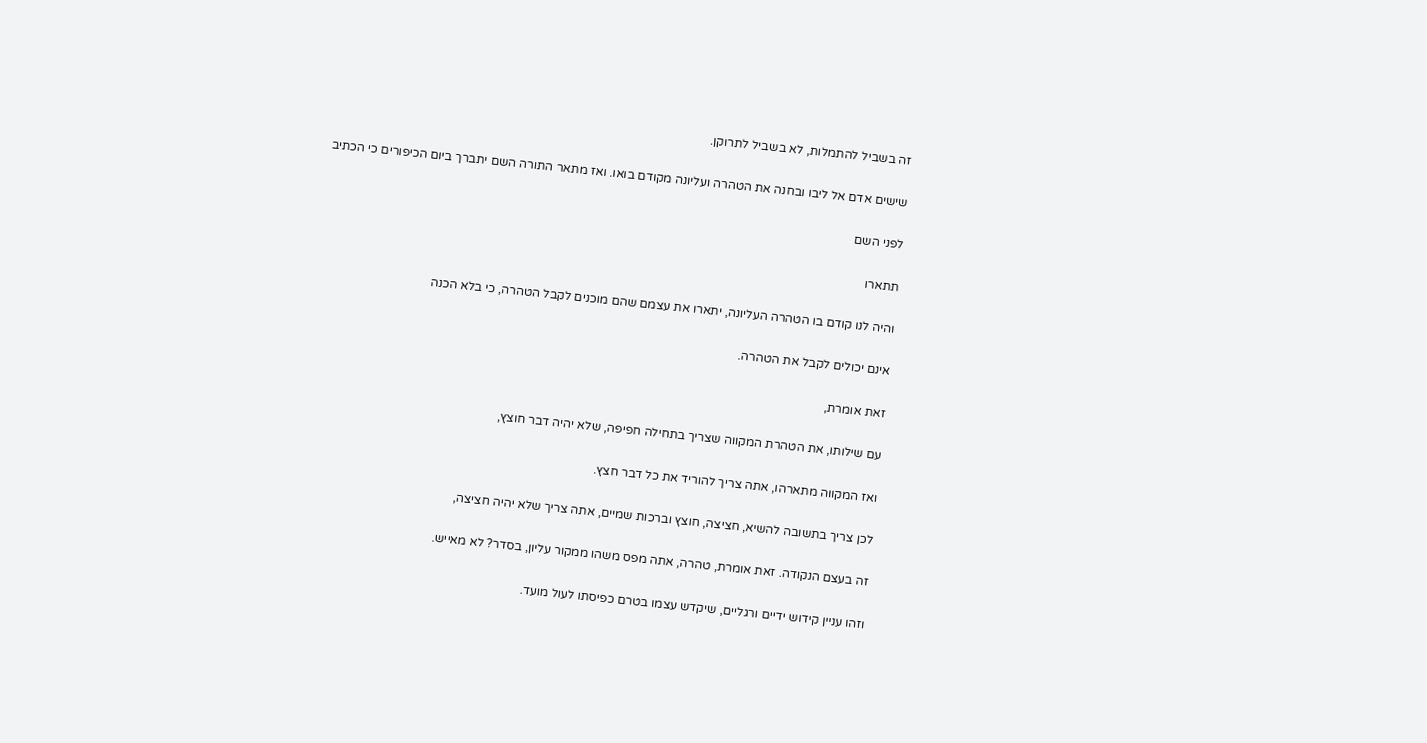זה בשביל להתמלות, לא בשביל לתרוקן.

שישים אדם אל ליבו ובחנה את הטהרה ועליונה מקודם בואו. ואז מתאר התורה השם יתברך ביום הכיפורים כי הכתיב

לפני השם

תתארו

והיה לנו קודם בו הטהרה העליונה, יתארו את עצמם שהם מוכנים לקבל הטהרה, כי בלא הכנה

אינם יכולים לקבל את הטהרה.

זאת אומרת,

עם שילותו, את הטהרת המקווה שצריך בתחילה חפיפה, שלא יהיה דבר חוצץ,

ואז המקווה מתארהו, אתה צריך להוריד את כל דבר חצץ.

לכן צריך בתשובה להשיא, חציצה, חוצץ וברכות שמיים, אתה צריך שלא יהיה חציצה,

זה בעצם הנקודה. זאת אומרת, טהרה, אתה מפס משהו ממקור עליון, בסדר? לא מאייש.

וזהו עניין קידוש ידיים ורגליים, שיקדש עצמו בטרם כפיסתו לעול מועד.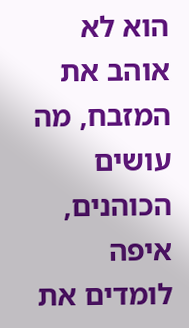הוא לא אוהב את המזבח, מה עושים הכוהנים, איפה לומדים את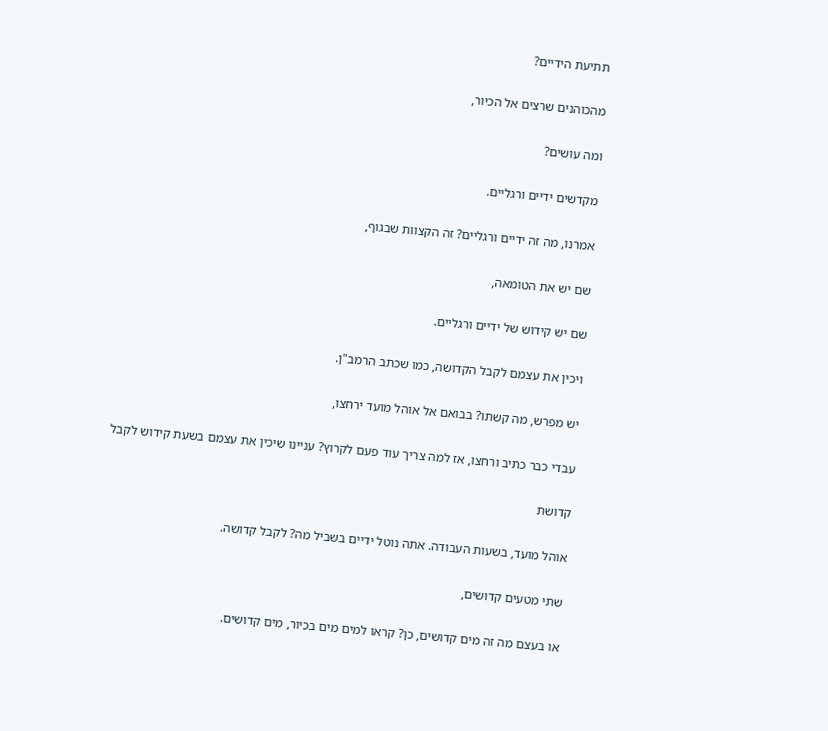תתיעת הידיים?

מהכוהנים שרצים אל הכיור,

ומה עושים?

מקדשים ידיים ורגליים.

אמרנו, מה זה ידיים ורגליים? זה הקצוות שבגוף,

שם יש את הטומאה,

שם יש קידוש של ידיים ורגליים.

ויכין את עצמם לקבל הקדושה, כמו שכתב הרמב"ן.

יש מפרש, מה קשתו? בבואם אל אוהל מועד ירחצו,

עבדי כבר כתיב ורחצו, אז למה צריך עוד פעם לקרוץ? עניינו שיכין את עצמם בשעת קידוש לקבל

קדושת

אוהל מועד, בשעות העבודה. אתה נוטל ידיים בשביל מה? לקבל קדושה.

שתי מטעים קדושים,

או בעצם מה זה מים קדושים, כן? קראו למים מים בכיור, מים קדושים.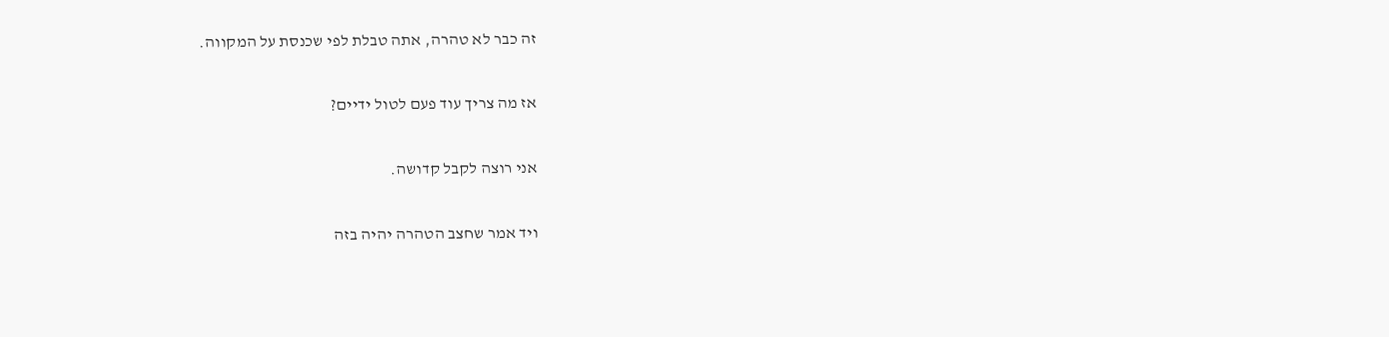זה כבר לא טהרה, אתה טבלת לפי שכנסת על המקווה.

אז מה צריך עוד פעם לטול ידיים?

אני רוצה לקבל קדושה.

ויד אמר שחצב הטהרה יהיה בזה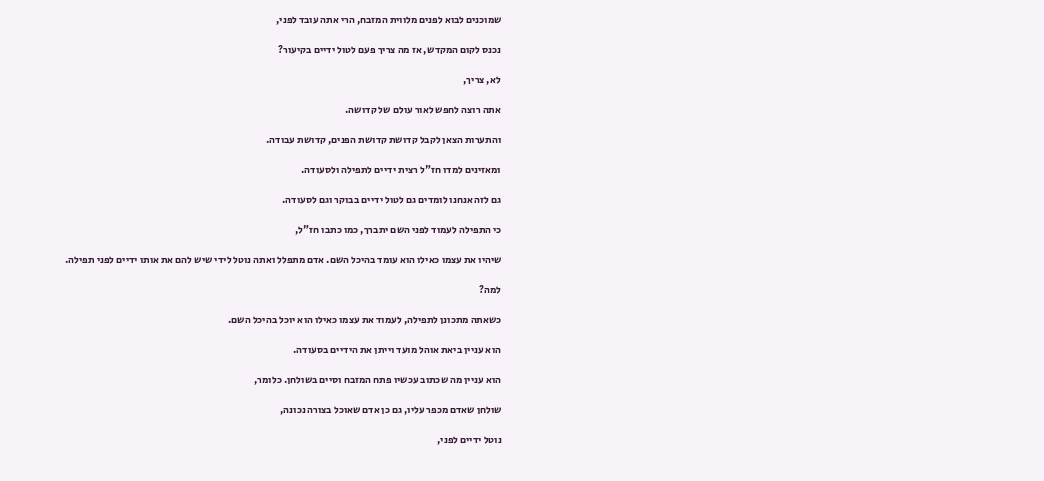שמוכנים לבוא לפנים מלווית המזבח, הרי אתה עובד לפני,

נכנס לקום המקדש, אז מה צריך פעם לטול ידיים בקיעור?

לא, צריך,

אתה רוצה לחפש לאור עולם של קדושה.

והתערות הצאן לקבל קדושת קדושת הפנים, קדושת עבודה.

ומאזינים למדו חז"ל רצית ידיים לתפילה ולסעודה.

גם לזה אנחנו לומדים גם לטול ידיים בבוקר וגם לסעודה.

כי התפילה לעמוד לפני השם יתברך, כמו כתבו חז"ל,

שיהיו את עצמו כאילו הוא עומד בהיכל השם. אדם מתפלל ואתה נוטל לידי שיש להם את אותו ידיים לפני תפילה.

למה?

כשאתה מתכונן לתפילה, לעמוד את עצמו כאילו הוא יוכל בהיכל השם.

הוא עניין ביאת אוהל מועד וייתן את הידיים בסעודה.

הוא עניין מה שכתוב עכשיו פתח המזבח וסיים בשולחן. כלומר,

שולחן שאדם מכפר עליו, גם כן אדם שאוכל בצורה נכונה,

נוטל ידיים לפני,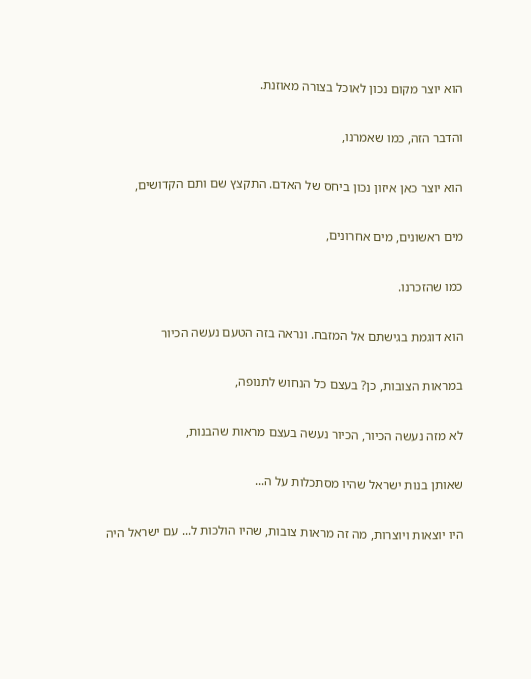הוא יוצר מקום נכון לאוכל בצורה מאוזנת.

והדבר הזה, כמו שאמרנו,

הוא יוצר כאן איזון נכון ביחס של האדם. התקצץ שם ותם הקדושים,

מים ראשונים, מים אחרונים,

כמו שהזכרנו.

הוא דוגמת בגישתם אל המזבח. ונראה בזה הטעם נעשה הכיור

במראות הצובות, כן? בעצם כל הנחוש לתנופה,

לא מזה נעשה הכיור, הכיור נעשה בעצם מראות שהבנות,

שאותן בנות ישראל שהיו מסתכלות על ה...

היו יוצאות ויוצרות, מה זה מראות צובות, שהיו הולכות ל... עם ישראל היה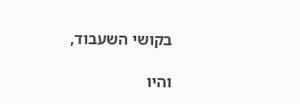בקושי השעבוד,

והיו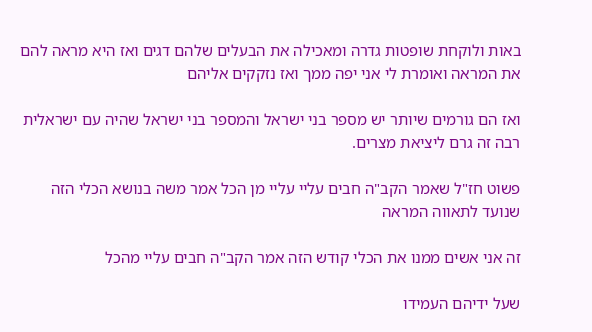באות ולוקחת שופטות גדרה ומאכילה את הבעלים שלהם דגים ואז היא מראה להם את המראה ואומרת לי אני יפה ממך ואז נזקקים אליהם

ואז הם גורמים שיותר יש מספר בני ישראל והמספר בני ישראל שהיה עם ישראלית רבה זה גרם ליציאת מצרים.

פשוט חז"ל שאמר הקב"ה חבים עליי עליי מן הכל אמר משה בנושא הכלי הזה שנועד לתאווה המראה

זה אני אשים ממנו את הכלי קודש הזה אמר הקב"ה חבים עליי מהכל

שעל ידיהם העמידו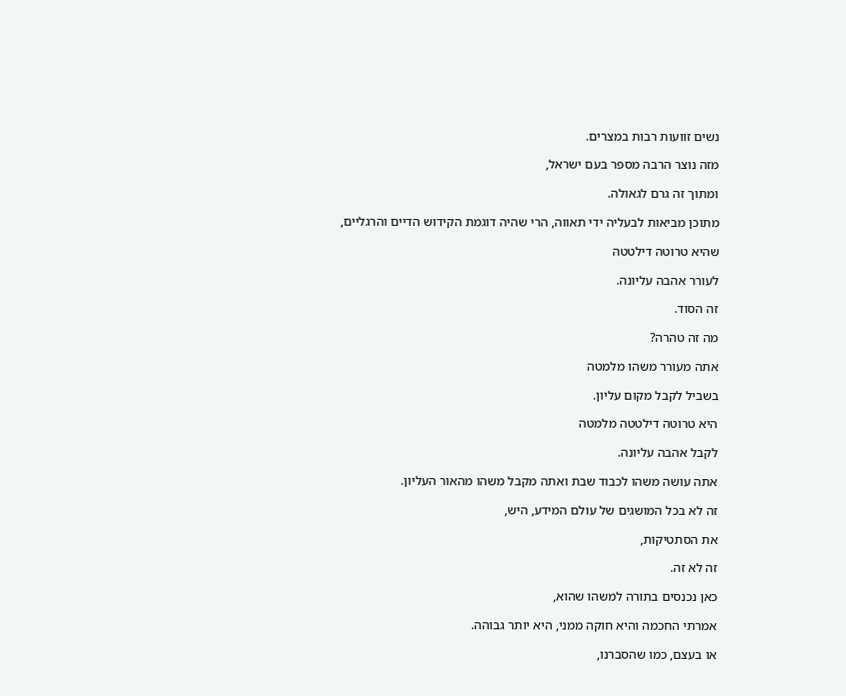נשים זוועות רבות במצרים.

מזה נוצר הרבה מספר בעם ישראל,

ומתוך זה גרם לגאולה.

מתוכן מביאות לבעליה ידי תאווה, הרי שהיה דוגמת הקידוש הדיים והרגליים,

שהיא טרוטה דילטטה

לעורר אהבה עליונה.

זה הסוד.

מה זה טהרה?

אתה מעורר משהו מלמטה

בשביל לקבל מקום עליון.

היא טרוטה דילטטה מלמטה

לקבל אהבה עליונה.

אתה עושה משהו לכבוד שבת ואתה מקבל משהו מהאור העליון.

זה לא בכל המושגים של עולם המידע, היש,

את הסתטיקות,

זה לא זה.

כאן נכנסים בתורה למשהו שהוא,

אמרתי החכמה והיא חוקה ממני, היא יותר גבוהה.

או בעצם, כמו שהסברנו,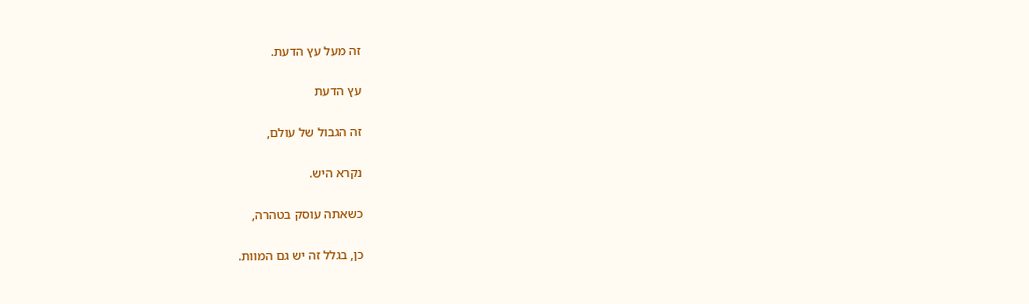זה מעל עץ הדעת.

עץ הדעת

זה הגבול של עולם,

נקרא היש.

כשאתה עוסק בטהרה,

כן, בגלל זה יש גם המוות.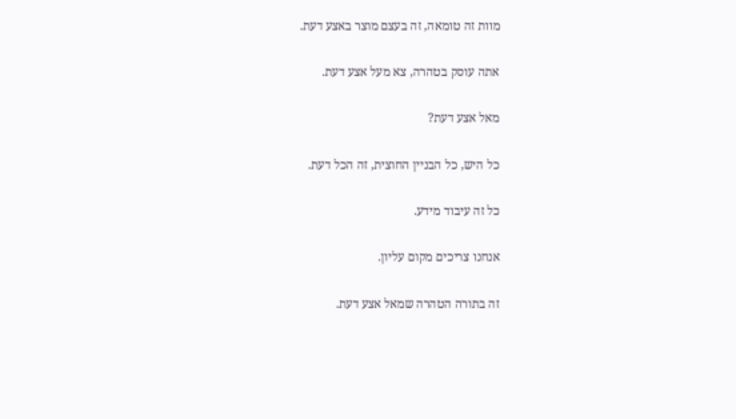מוות זה טומאה, זה בעצם מוצר באצע דעת.

אתה עוסק בטהרה, צא מעל אצע דעת.

מאל אצע דעת?

כל היש, כל הבניין החוצית, זה הכל דעת.

כל זה עיבוד מידע.

אנחנו צריכים מקום עליון.

זה בתורה הטהרה שמאל אצע דעת.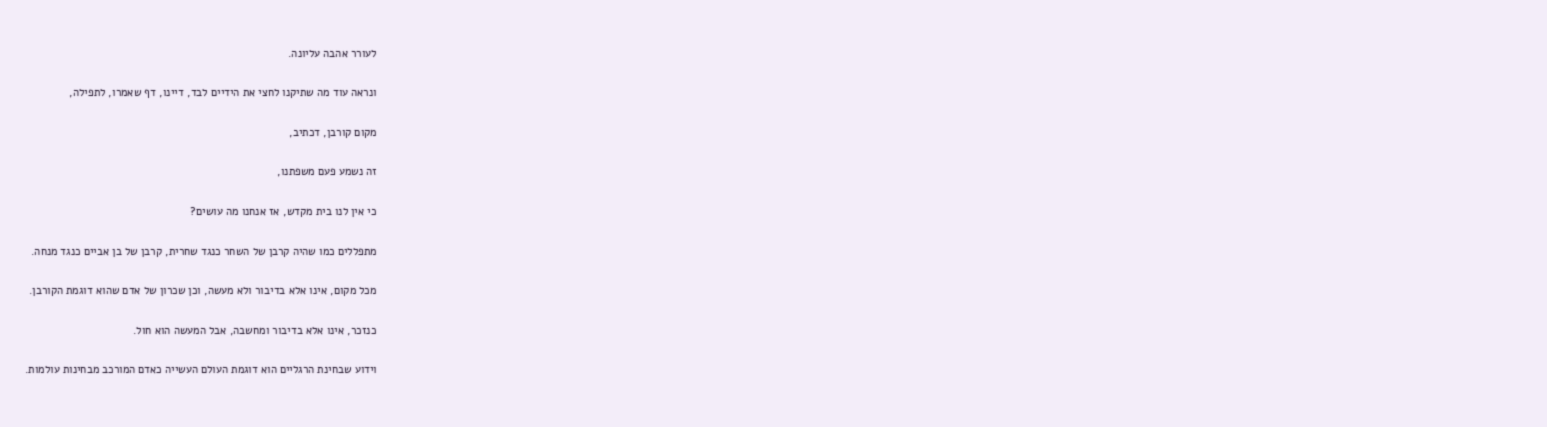לעורר אהבה עליונה.

ונראה עוד מה שתיקנו לחצי את הידיים לבד, דיינו, דף שאמרו, לתפילה,

מקום קורבן, דכתיב,

זה נשמע פעם משפתנו,

כי אין לנו בית מקדש, אז אנחנו מה עושים?

מתפללים כמו שהיה קרבן של השחר כנגד שחרית, קרבן של בן אביים כנגד מנחה.

מכל מקום, אינו אלא בדיבור ולא מעשה, וכן שכרון של אדם שהוא דוגמת הקורבן.

כנזכר, אינו אלא בדיבור ומחשבה, אבל המעשה הוא חול.

וידוע שבחינת הרגליים הוא דוגמת העולם העשייה כאדם המורכב מבחינות עולמות.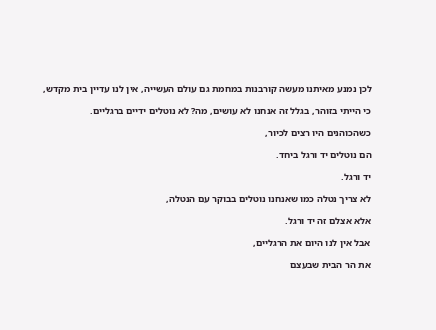לכן נמנע מאיתנו מעשה קורבנות במחמת גם עולם העשייה, אין לנו עדיין בית מקדש,

כי הייתי בזוהר, בגלל זה אנחנו לא עושים, מה? לא נוטלים ידיים ברגליים.

כשהכוהנים היו רצים לכיור,

הם נוטלים יד ורגל ביחד.

יד ורגל.

לא צריך נטלה כמו שאנחנו נוטלים בבוקר עם הנטלה,

אלא אצלם זה יד ורגל.

אבל אין לנו היום את הרגליים,

את הר הבית שבעצם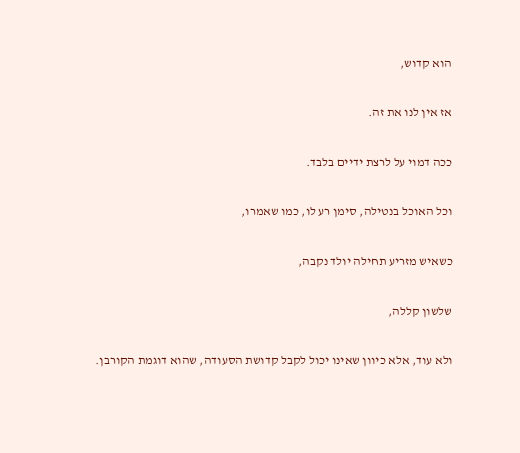הוא קדוש,

אז אין לנו את זה.

ככה דמוי על לרצת ידיים בלבד.

וכל האוכל בנטילה, סימן רע לו, כמו שאמרו,

כשאיש מזריע תחילה יולד נקבה,

שלשון קללה,

ולא עוד, אלא כיוון שאינו יכול לקבל קדושת הסעודה, שהוא דוגמת הקורבן.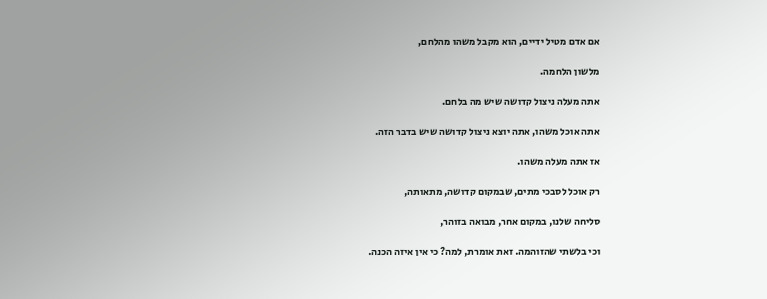אם אדם מטיל ידיים, הוא מקבל משהו מהלחם,

מלשון הלחמה.

אתה מעלה ניצול קדושה שיש מה בלחם.

אתה אוכל משהו, אתה יוצא ניצול קדושה שיש בדבר הזה.

אז אתה מעלה משהו.

רק אוכל לסבכי מתים, שבמקום קדושה, מתאותה,

סליחה שלנו, במקום אחר, מבואה בזוהר,

וכי בלשתי שהזוהמה. זאת אומרת, למה? כי אין איזה הכנה.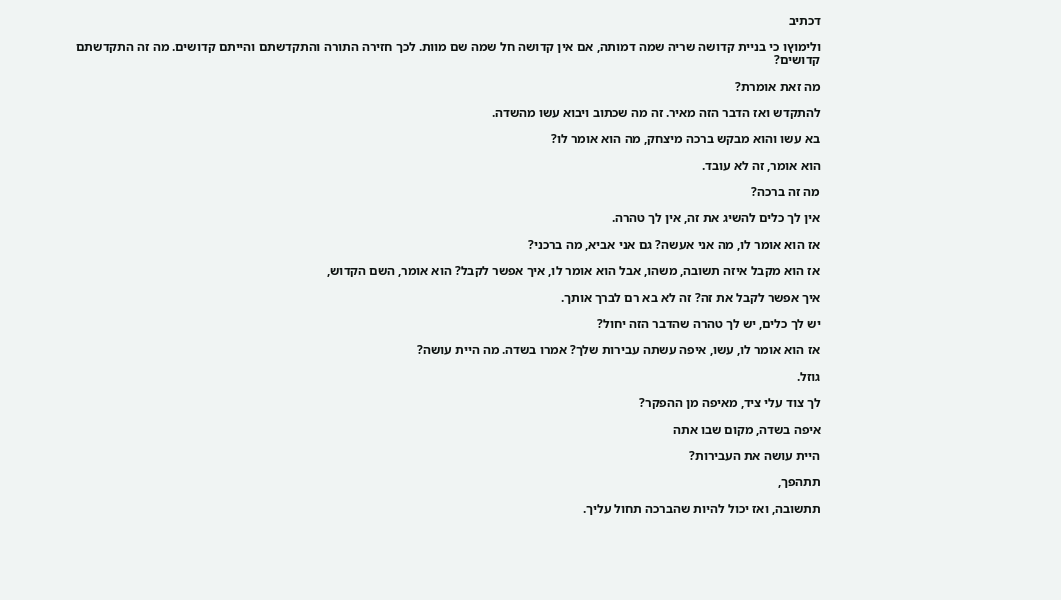דכתיב

ולימוץו כי בניית קדושה שריה שמה דמותה, אם אין קדושה חל שמה שם מוות. לכך חזירה התורה והתקדשתם והייתם קדושים. מה זה התקדשתם קדושים?

מה זאת אומרת?

להתקדש ואז הדבר הזה מאיר. זה מה שכתוב ויבוא עשו מהשדה.

בא עשו והוא מבקש ברכה מיצחק, מה הוא אומר לו?

הוא אומר, זה לא עובד.

מה זה ברכה?

אין לך כלים להשיג את זה, אין לך טהרה.

אז הוא אומר לו, מה אני אעשה? גם אני אביא, מה ברכני?

אז הוא מקבל איזה תשובה, משהו, אבל הוא אומר לו, איך אפשר לקבל? הוא אומר, השם הקדוש,

איך אפשר לקבל את זה? זה לא בא רם לברך אותך.

יש לך כלים, יש לך טהרה שהדבר הזה יחול?

אז הוא אומר לו, עשו, איפה עשתה עבירות שלך? אמרו בשדה. מה היית עושה?

גוזל.

לך צוד עלי ציד, מאיפה מן ההפקר?

איפה בשדה, מקום שבו אתה

היית עושה את העבירות?

תתהפך,

תתשובה, ואז יכול להיות שהברכה תחול עליך.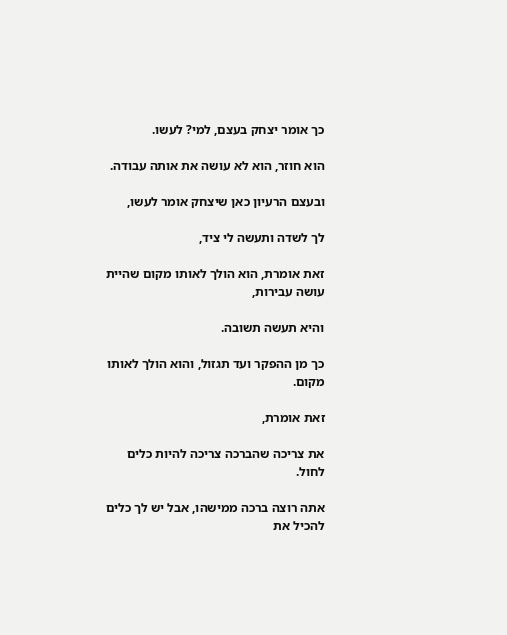כך אומר יצחק בעצם, למי? לעשו.

הוא חוזר, הוא לא עושה את אותה עבודה.

ובעצם הרעיון כאן שיצחק אומר לעשו,

לך לשדה ותעשה לי ציד,

זאת אומרת, הוא הולך לאותו מקום שהיית עושה עבירות,

והיא תעשה תשובה.

כך מן ההפקר ועד תגזול, והוא הולך לאותו מקום.

זאת אומרת,

את צריכה שהברכה צריכה להיות כלים לחול.

אתה רוצה ברכה ממישהו, אבל יש לך כלים להכיל את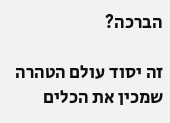הברכה?

זה יסוד עולם הטהרה שמכין את הכלים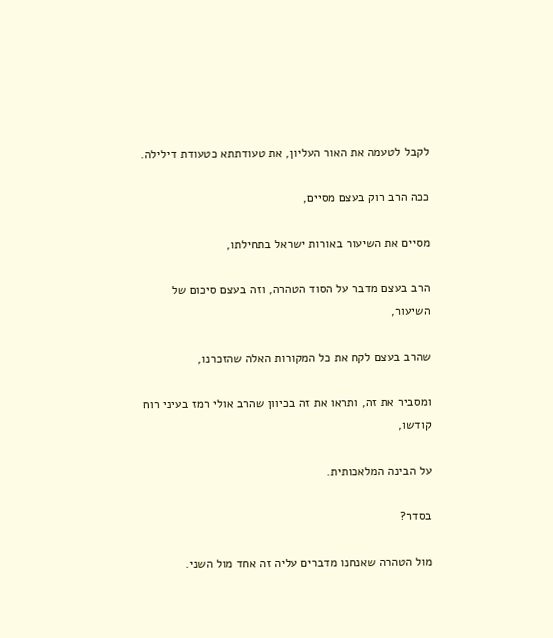לקבל לטעמה את האור העליון, את טעודתתא כטעודת דילילה.

ככה הרב רוק בעצם מסיים,

מסיים את השיעור באורות ישראל בתחילתו,

הרב בעצם מדבר על הסוד הטהרה, וזה בעצם סיכום של השיעור,

שהרב בעצם לקח את כל המקורות האלה שהזכרנו,

ומסביר את זה, ותראו את זה בכיוון שהרב אולי רמז בעיני רוח קודשו,

על הבינה המלאכותית.

בסדר?

מול הטהרה שאנחנו מדברים עליה זה אחד מול השני.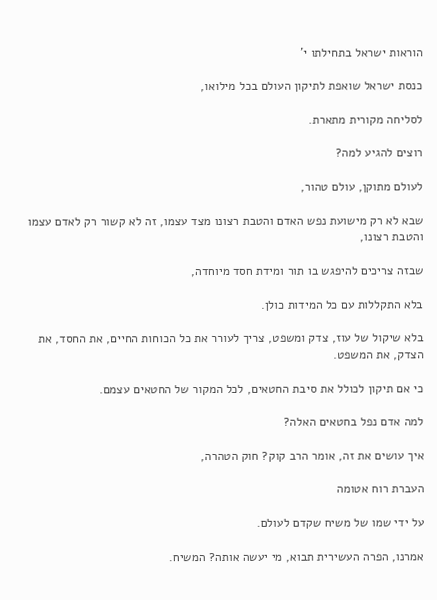הוראות ישראל בתחילתו י'

כנסת ישראל שואפת לתיקון העולם בכל מילואו,

לסליחה מקורית מתארת.

רוצים להגיע למה?

לעולם מתוקן, עולם טהור,

שבא לא רק מישועת נפש האדם והטבת רצונו מצד עצמו, זה לא קשור רק לאדם עצמו והטבת רצונו,

שבזה צריכים להיפגש בו תור ומידת חסד מיוחדה,

בלא התקללות עם כל המידות כולן.

בלא שיקול של עוז, צדק ומשפט, צריך לעורר את כל הכוחות החיים, את החסד, את הצדק, את המשפט.

כי אם תיקון לכולל את סיבת החטאים, לכל המקור של החטאים עצמם.

למה אדם נפל בחטאים האלה?

איך עושים את זה, אומר הרב קוק? חוק הטהרה,

העברת רוח אטומה

על ידי שמו של משיח שקדם לעולם.

אמרנו, הפרה העשירית תבוא, מי יעשה אותה? המשיח.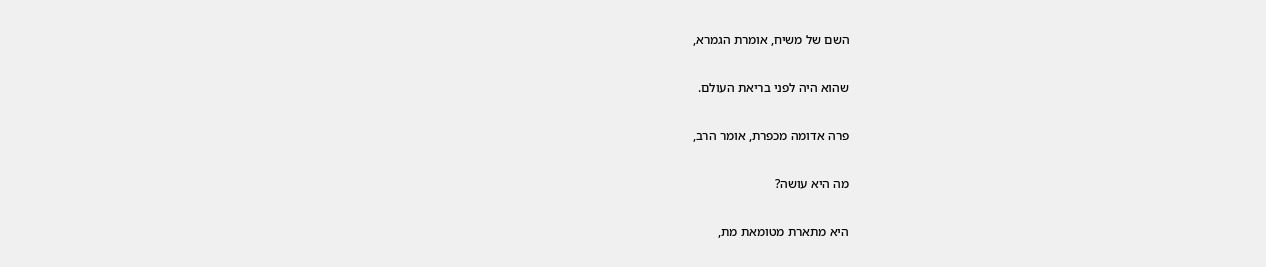השם של משיח, אומרת הגמרא,

שהוא היה לפני בריאת העולם.

פרה אדומה מכפרת, אומר הרב,

מה היא עושה?

היא מתארת מטומאת מת,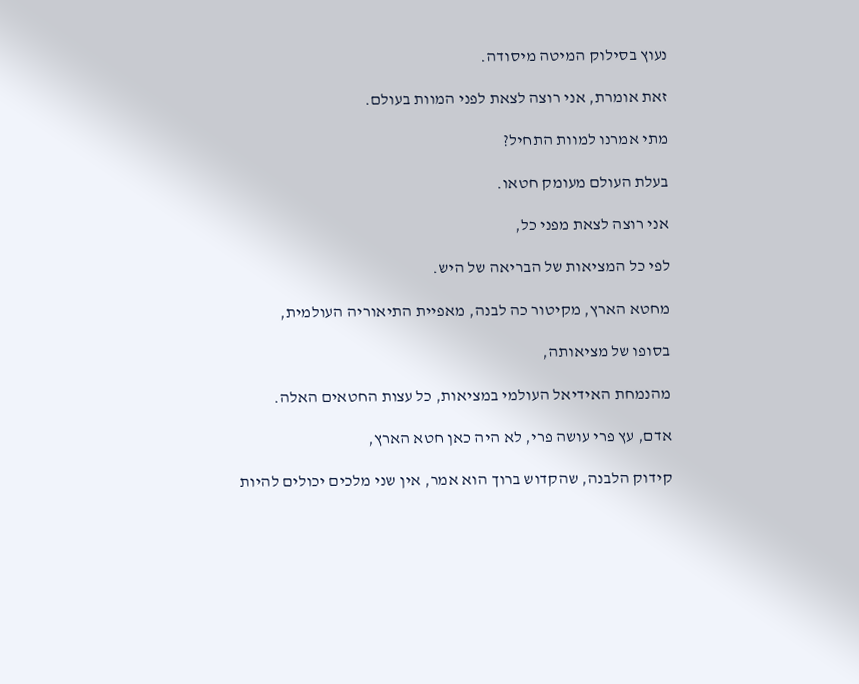נעוץ בסילוק המיטה מיסודה.

זאת אומרת, אני רוצה לצאת לפני המוות בעולם.

מתי אמרנו למוות התחיל?

בעלת העולם מעומק חטאו.

אני רוצה לצאת מפני כל,

לפי כל המציאות של הבריאה של היש.

מחטא הארץ, מקיטור כה לבנה, מאפיית התיאוריה העולמית,

בסופו של מציאותה,

מהנמחת האידיאל העולמי במציאות, כל עצות החטאים האלה.

אדם, עץ פרי עושה פרי, לא היה כאן חטא הארץ,

קידוק הלבנה, שהקדוש ברוך הוא אמר, אין שני מלכים יכולים להיות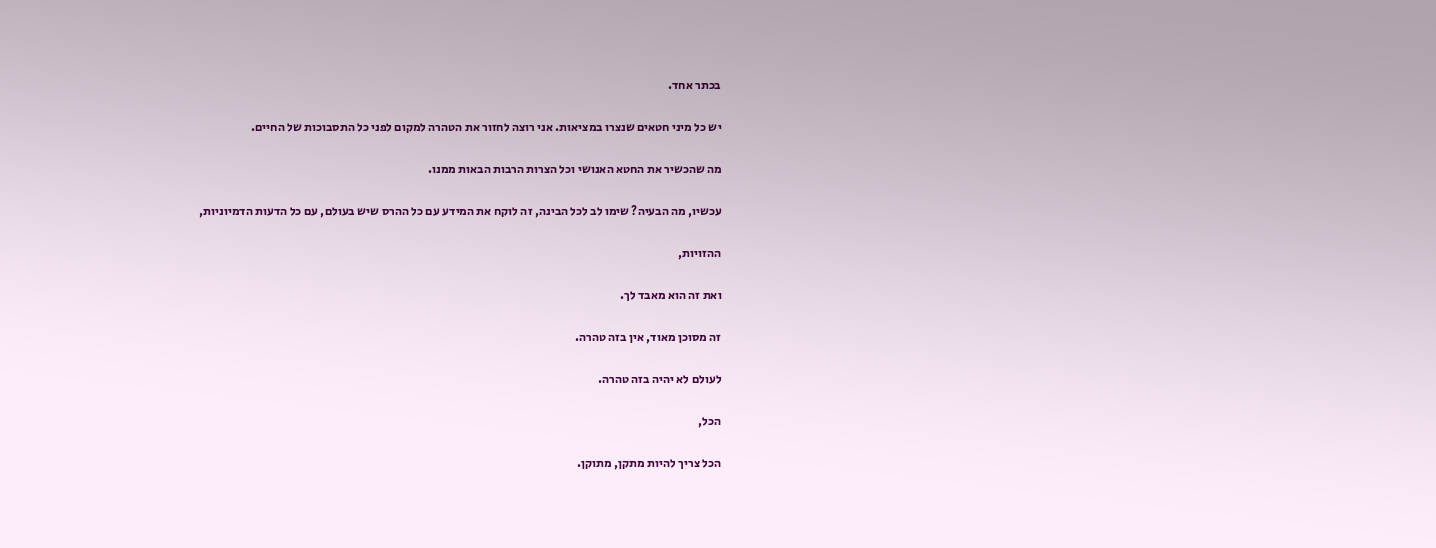בכתר אחד.

יש כל מיני חטאים שנצרו במציאות. אני רוצה לחזור את הטהרה למקום לפני כל התסבוכות של החיים.

מה שהכשיר את החטא האנושי וכל הצרות הרבות הבאות ממנו.

עכשיו, מה הבעיה? שימו לב לכל הבינה, זה לוקח את המידע עם כל ההרס שיש בעולם, עם כל הדעות הדמיוניות,

ההזויות,

ואת זה הוא מאבד לך.

זה מסוכן מאוד, אין בזה טהרה.

לעולם לא יהיה בזה טהרה.

הכל,

הכל צריך להיות מתקן, מתוקן.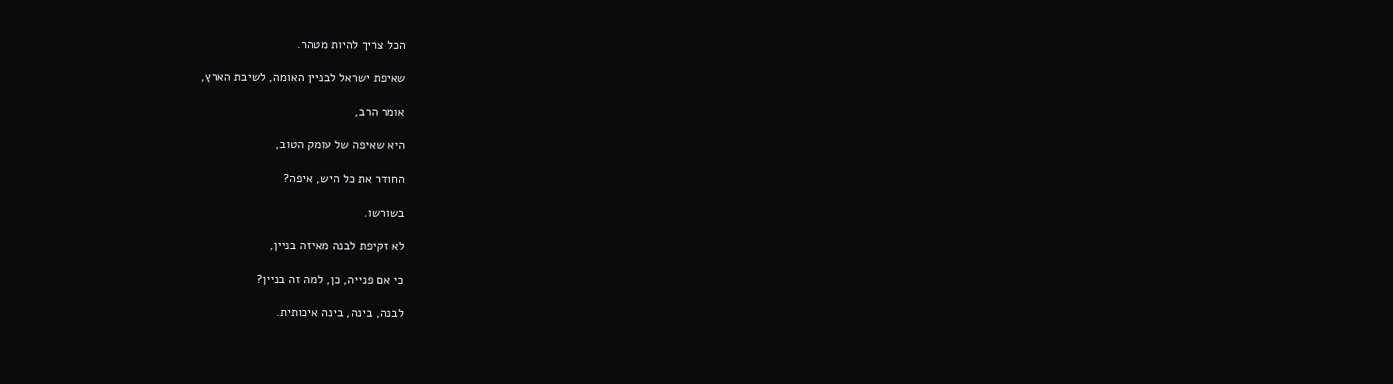הכל צריך להיות מטהר.

שאיפת ישראל לבניין האומה, לשיבת הארץ,

אומר הרב,

היא שאיפה של עומק הטוב,

החודר את כל היש, איפה?

בשורשו.

לא זקיפת לבנה מאיזה בניין,

כי אם פנייה, כן, למה זה בניין?

לבנה, בינה, בינה איכותית.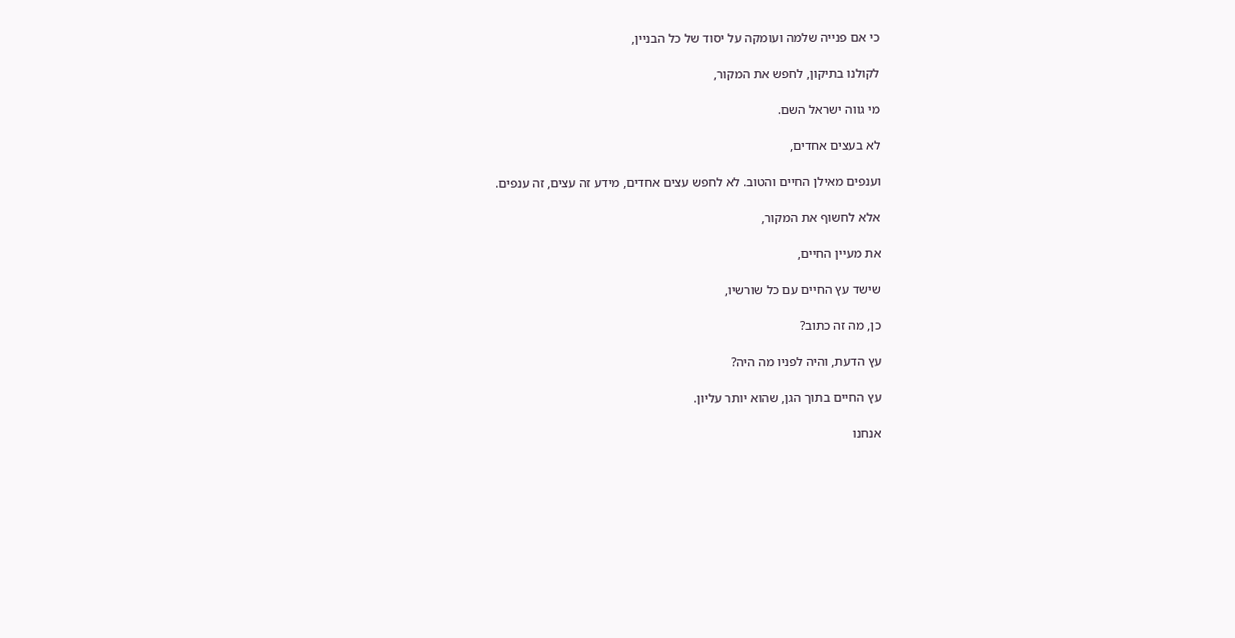כי אם פנייה שלמה ועומקה על יסוד של כל הבניין,

לקולנו בתיקון, לחפש את המקור,

מי גווה ישראל השם.

לא בעצים אחדים,

וענפים מאילן החיים והטוב. לא לחפש עצים אחדים, מידע זה עצים, זה ענפים.

אלא לחשוף את המקור,

את מעיין החיים,

שישד עץ החיים עם כל שורשיו,

כן, מה זה כתוב?

עץ הדעת, והיה לפניו מה היה?

עץ החיים בתוך הגן, שהוא יותר עליון.

אנחנו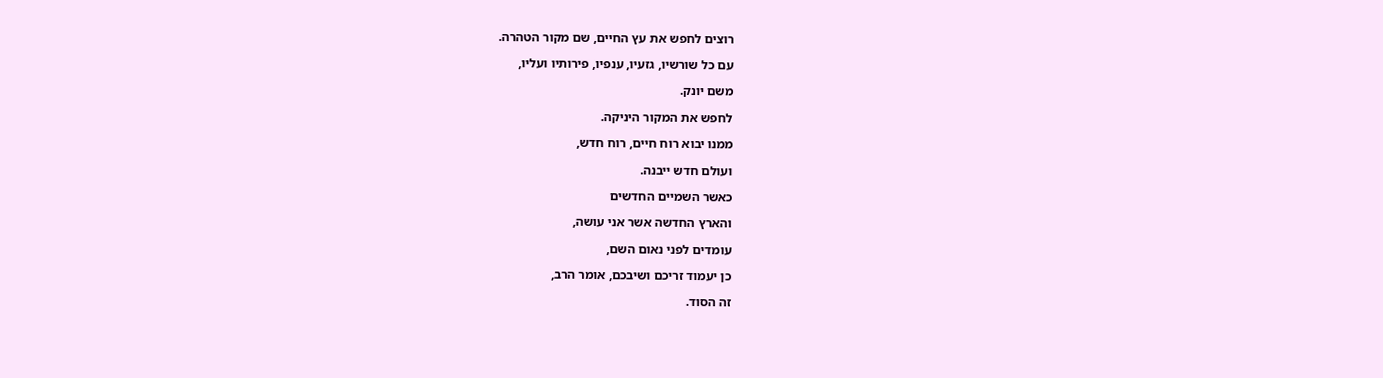רוצים לחפש את עץ החיים, שם מקור הטהרה.

עם כל שורשיו, גזעיו, ענפיו, פירותיו ועליו,

משם יונק.

לחפש את המקור היניקה.

ממנו יבוא רוח חיים, רוח חדש,

ועולם חדש ייבנה.

כאשר השמיים החדשים

והארץ החדשה אשר אני עושה,

עומדים לפני נאום השם,

כן יעמוד זריכם ושיבכם, אומר הרב,

זה הסוד.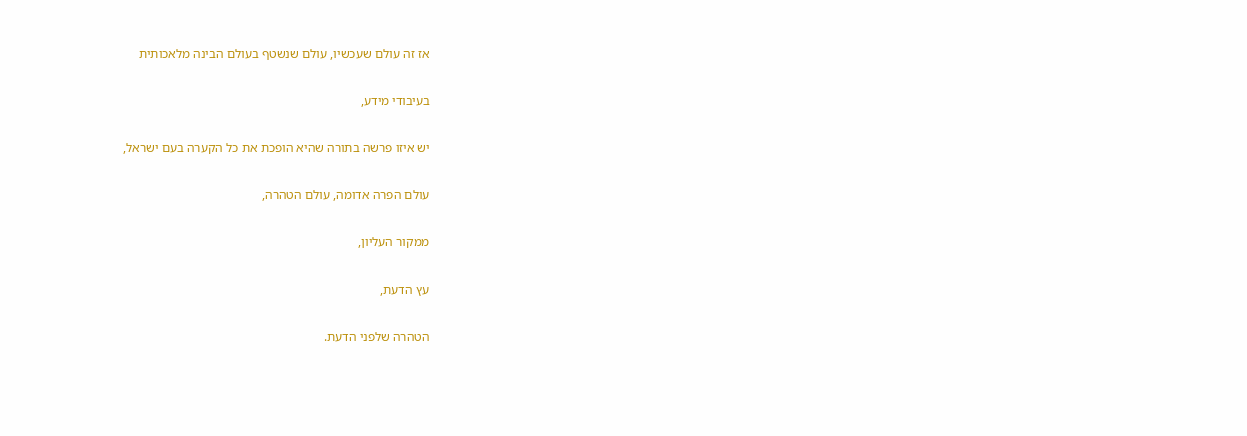אז זה עולם שעכשיו, עולם שנשטף בעולם הבינה מלאכותית

בעיבודי מידע,

יש איזו פרשה בתורה שהיא הופכת את כל הקערה בעם ישראל,

עולם הפרה אדומה, עולם הטהרה,

ממקור העליון,

עץ הדעת,

הטהרה שלפני הדעת.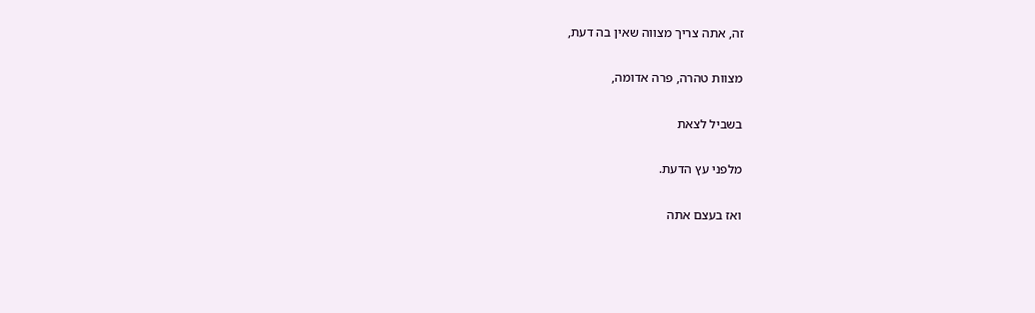זה, אתה צריך מצווה שאין בה דעת,

מצוות טהרה, פרה אדומה,

בשביל לצאת

מלפני עץ הדעת.

ואז בעצם אתה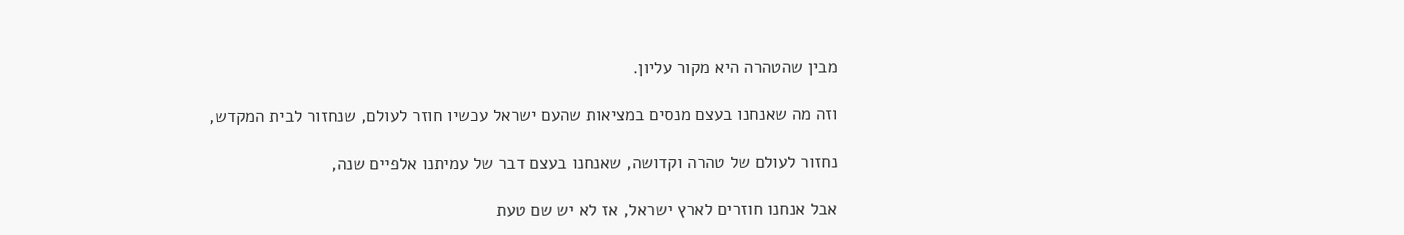מבין שהטהרה היא מקור עליון.

וזה מה שאנחנו בעצם מנסים במציאות שהעם ישראל עכשיו חוזר לעולם, שנחזור לבית המקדש,

נחזור לעולם של טהרה וקדושה, שאנחנו בעצם דבר של עמיתנו אלפיים שנה,

אבל אנחנו חוזרים לארץ ישראל, אז לא יש שם טעת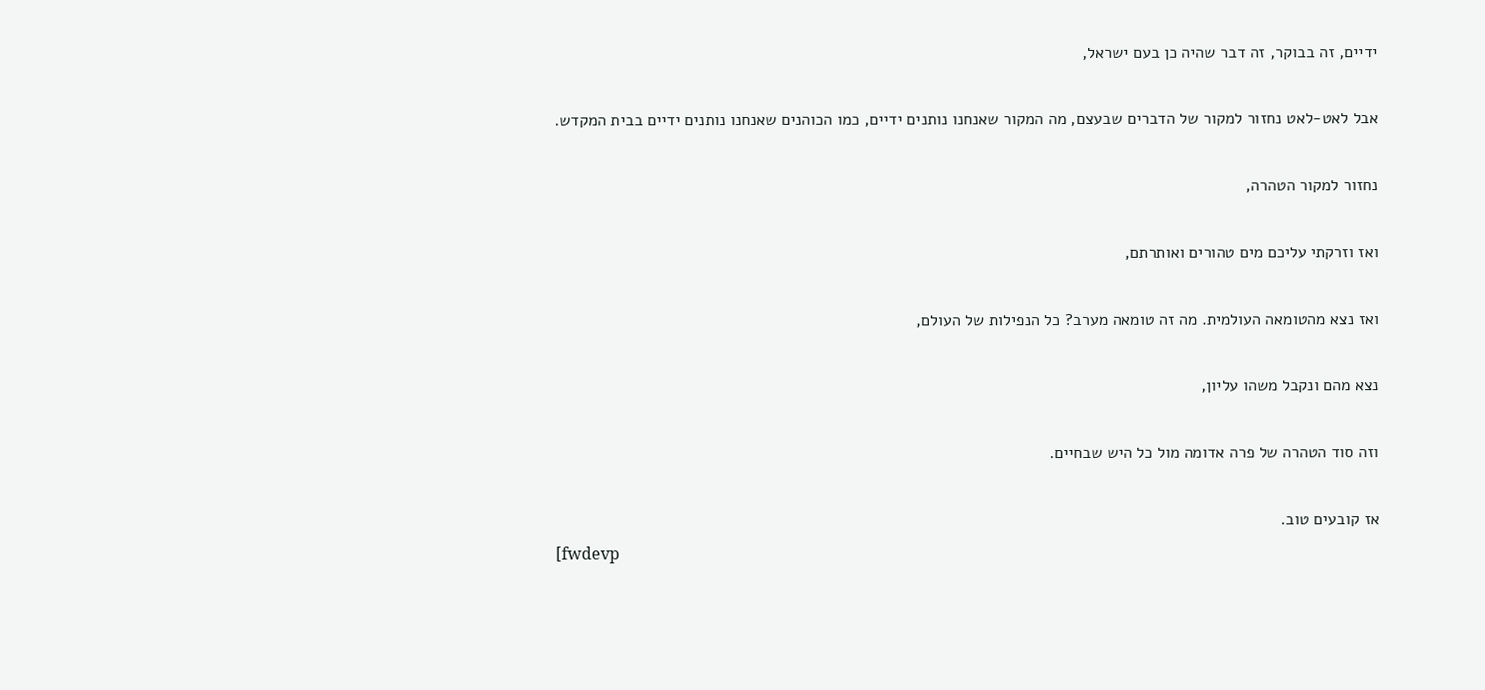ידיים, זה בבוקר, זה דבר שהיה כן בעם ישראל,

אבל לאט-לאט נחזור למקור של הדברים שבעצם, מה המקור שאנחנו נותנים ידיים, כמו הכוהנים שאנחנו נותנים ידיים בבית המקדש.

נחזור למקור הטהרה,

ואז וזרקתי עליכם מים טהורים ואותרתם,

ואז נצא מהטומאה העולמית. מה זה טומאה מערב? כל הנפילות של העולם,

נצא מהם ונקבל משהו עליון,

וזה סוד הטהרה של פרה אדומה מול כל היש שבחיים.

אז קובעים טוב.
[fwdevp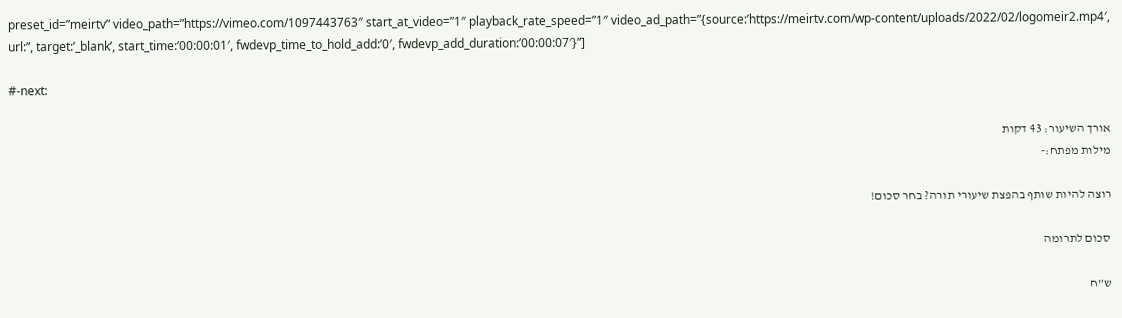preset_id=”meirtv” video_path=”https://vimeo.com/1097443763″ start_at_video=”1″ playback_rate_speed=”1″ video_ad_path=”{source:’https://meirtv.com/wp-content/uploads/2022/02/logomeir2.mp4′, url:”, target:’_blank’, start_time:’00:00:01′, fwdevp_time_to_hold_add:’0′, fwdevp_add_duration:’00:00:07′}”]

#-next:

אורך השיעור: 43 דקות
מילות מפתח:-

רוצה להיות שותף בהפצת שיעורי תורה? בחר סכום!

סכום לתרומה

ש”ח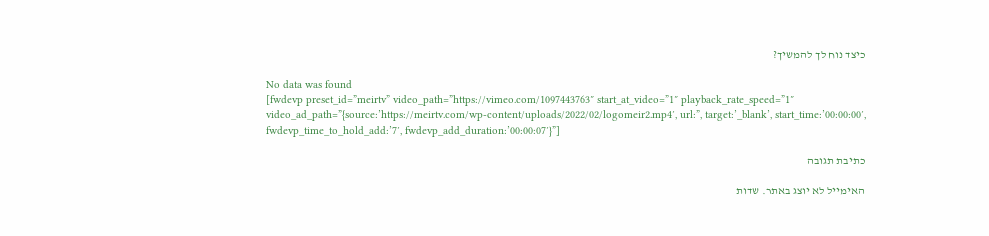כיצד נוח לך להמשיך?

No data was found
[fwdevp preset_id=”meirtv” video_path=”https://vimeo.com/1097443763″ start_at_video=”1″ playback_rate_speed=”1″ video_ad_path=”{source:’https://meirtv.com/wp-content/uploads/2022/02/logomeir2.mp4′, url:”, target:’_blank’, start_time:’00:00:00′, fwdevp_time_to_hold_add:’7′, fwdevp_add_duration:’00:00:07′}”]

כתיבת תגובה

האימייל לא יוצג באתר. שדות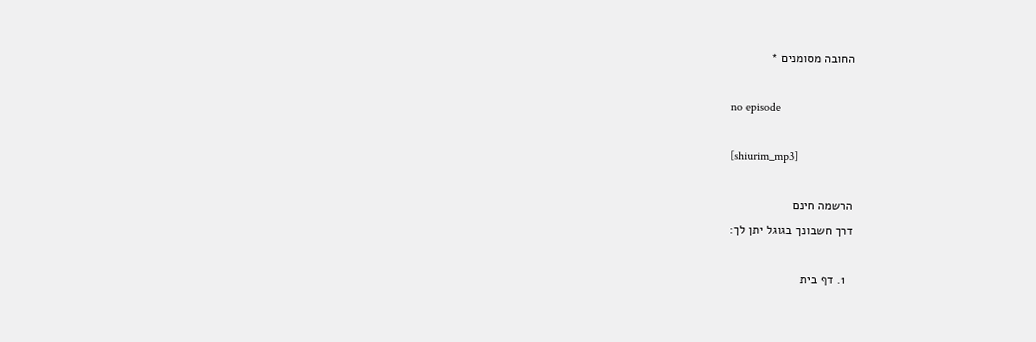החובה מסומנים *

no episode

[shiurim_mp3]

הרשמה חינם
דרך חשבונך בגוגל יתן לך:

  1. דף בית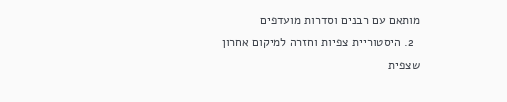מותאם עם רבנים וסדרות מועדפים
  2. היסטוריית צפיות וחזרה למיקום אחרון שצפית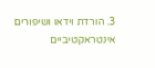3. הורדת וידאו ושיפורים אינטראקטיביים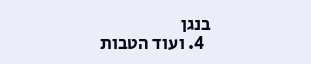בנגן
  4. ועוד הטבות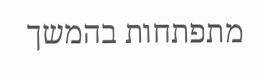מתפתחות בהמשך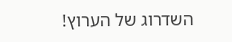השדרוג של הערוץ!